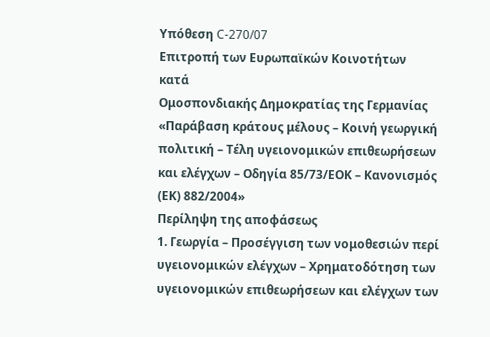Υπόθεση C-270/07
Επιτροπή των Ευρωπαϊκών Κοινοτήτων
κατά
Ομοσπονδιακής Δημοκρατίας της Γερμανίας
«Παράβαση κράτους μέλους – Κοινή γεωργική πολιτική – Τέλη υγειονομικών επιθεωρήσεων και ελέγχων – Οδηγία 85/73/ΕΟΚ – Κανονισμός (ΕΚ) 882/2004»
Περίληψη της αποφάσεως
1. Γεωργία – Προσέγγιση των νομοθεσιών περί υγειονομικών ελέγχων – Χρηματοδότηση των υγειονομικών επιθεωρήσεων και ελέγχων των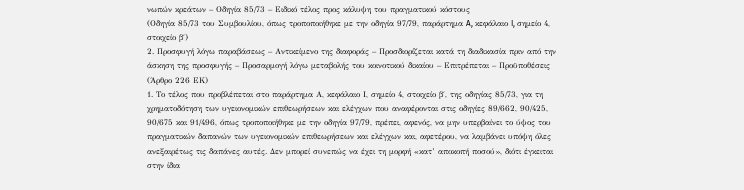νωπών κρεάτων – Οδηγία 85/73 – Ειδικό τέλος προς κάλυψη του πραγματικού κόστους
(Οδηγία 85/73 του Συμβουλίου, όπως τροποποιήθηκε με την οδηγία 97/79, παράρτημα A, κεφάλαιο I, σημείο 4, στοιχείο β΄)
2. Προσφυγή λόγω παραβάσεως – Αντικείμενο της διαφοράς – Προσδιορίζεται κατά τη διαδικασία πριν από την άσκηση της προσφυγής – Προσαρμογή λόγω μεταβολής του κοινοτικού δικαίου – Επιτρέπεται – Προϋποθέσεις
(Άρθρο 226 ΕΚ)
1. Το τέλος που προβλέπεται στο παράρτημα Α, κεφάλαιο Ι, σημείο 4, στοιχείο β΄, της οδηγίας 85/73, για τη χρηματοδότηση των υγειονομικών επιθεωρήσεων και ελέγχων που αναφέρονται στις οδηγίες 89/662, 90/425, 90/675 και 91/496, όπως τροποποιήθηκε με την οδηγία 97/79, πρέπει, αφενός, να μην υπερβαίνει το ύψος του πραγματικών δαπανών των υγειονομικών επιθεωρήσεων και ελέγχων και, αφετέρου, να λαμβάνει υπόψη όλες ανεξαιρέτως τις δαπάνες αυτές. Δεν μπορεί συνεπώς να έχει τη μορφή «κατ’ αποκοπή ποσού», διότι έγκειται στην ίδια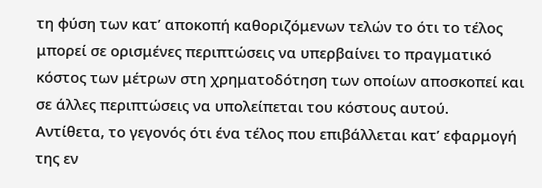τη φύση των κατ’ αποκοπή καθοριζόμενων τελών το ότι το τέλος μπορεί σε ορισμένες περιπτώσεις να υπερβαίνει το πραγματικό κόστος των μέτρων στη χρηματοδότηση των οποίων αποσκοπεί και σε άλλες περιπτώσεις να υπολείπεται του κόστους αυτού.
Αντίθετα, το γεγονός ότι ένα τέλος που επιβάλλεται κατ’ εφαρμογή της εν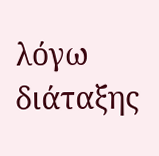λόγω διάταξης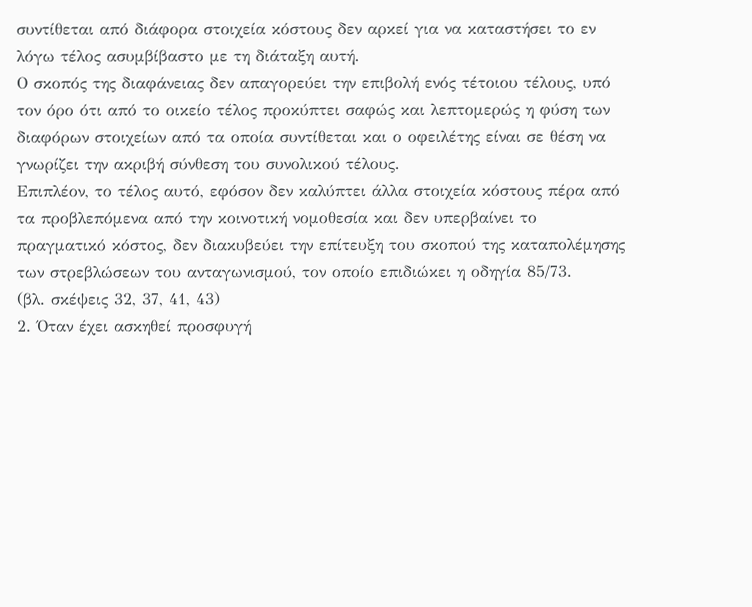συντίθεται από διάφορα στοιχεία κόστους δεν αρκεί για να καταστήσει το εν λόγω τέλος ασυμβίβαστο με τη διάταξη αυτή.
Ο σκοπός της διαφάνειας δεν απαγορεύει την επιβολή ενός τέτοιου τέλους, υπό τον όρο ότι από το οικείο τέλος προκύπτει σαφώς και λεπτομερώς η φύση των διαφόρων στοιχείων από τα οποία συντίθεται και ο οφειλέτης είναι σε θέση να γνωρίζει την ακριβή σύνθεση του συνολικού τέλους.
Επιπλέον, το τέλος αυτό, εφόσον δεν καλύπτει άλλα στοιχεία κόστους πέρα από τα προβλεπόμενα από την κοινοτική νομοθεσία και δεν υπερβαίνει το πραγματικό κόστος, δεν διακυβεύει την επίτευξη του σκοπού της καταπολέμησης των στρεβλώσεων του ανταγωνισμού, τον οποίο επιδιώκει η οδηγία 85/73.
(βλ. σκέψεις 32, 37, 41, 43)
2. Όταν έχει ασκηθεί προσφυγή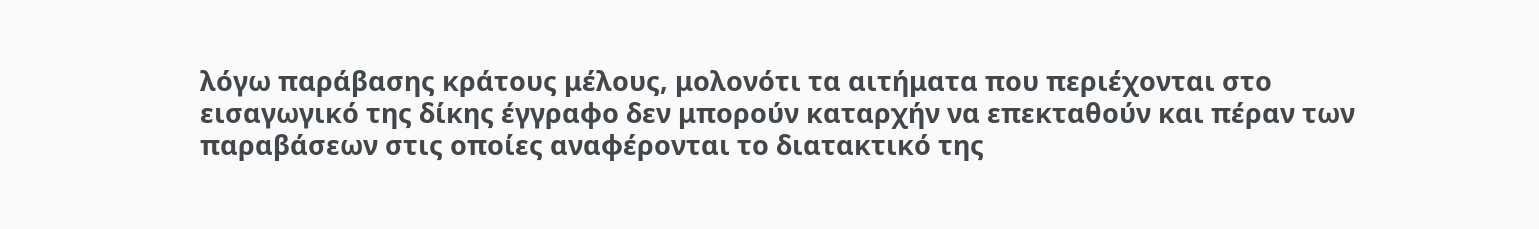λόγω παράβασης κράτους μέλους, μολονότι τα αιτήματα που περιέχονται στο εισαγωγικό της δίκης έγγραφο δεν μπορούν καταρχήν να επεκταθούν και πέραν των παραβάσεων στις οποίες αναφέρονται το διατακτικό της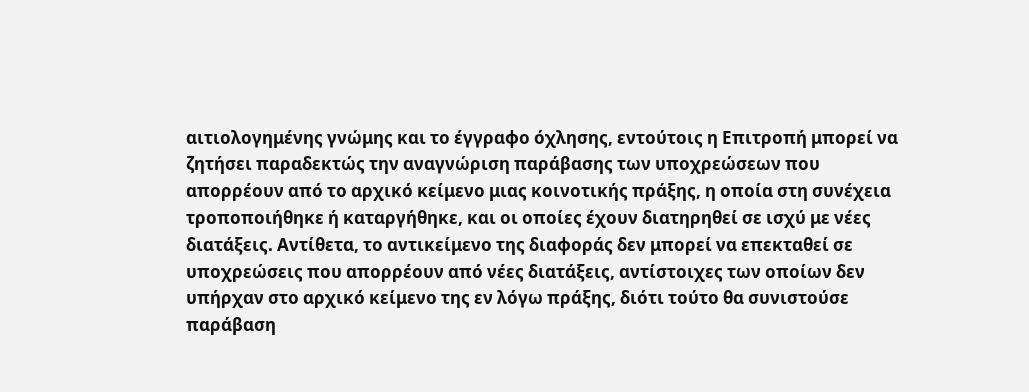αιτιολογημένης γνώμης και το έγγραφο όχλησης, εντούτοις η Επιτροπή μπορεί να ζητήσει παραδεκτώς την αναγνώριση παράβασης των υποχρεώσεων που απορρέουν από το αρχικό κείμενο μιας κοινοτικής πράξης, η οποία στη συνέχεια τροποποιήθηκε ή καταργήθηκε, και οι οποίες έχουν διατηρηθεί σε ισχύ με νέες διατάξεις. Αντίθετα, το αντικείμενο της διαφοράς δεν μπορεί να επεκταθεί σε υποχρεώσεις που απορρέουν από νέες διατάξεις, αντίστοιχες των οποίων δεν υπήρχαν στο αρχικό κείμενο της εν λόγω πράξης, διότι τούτο θα συνιστούσε παράβαση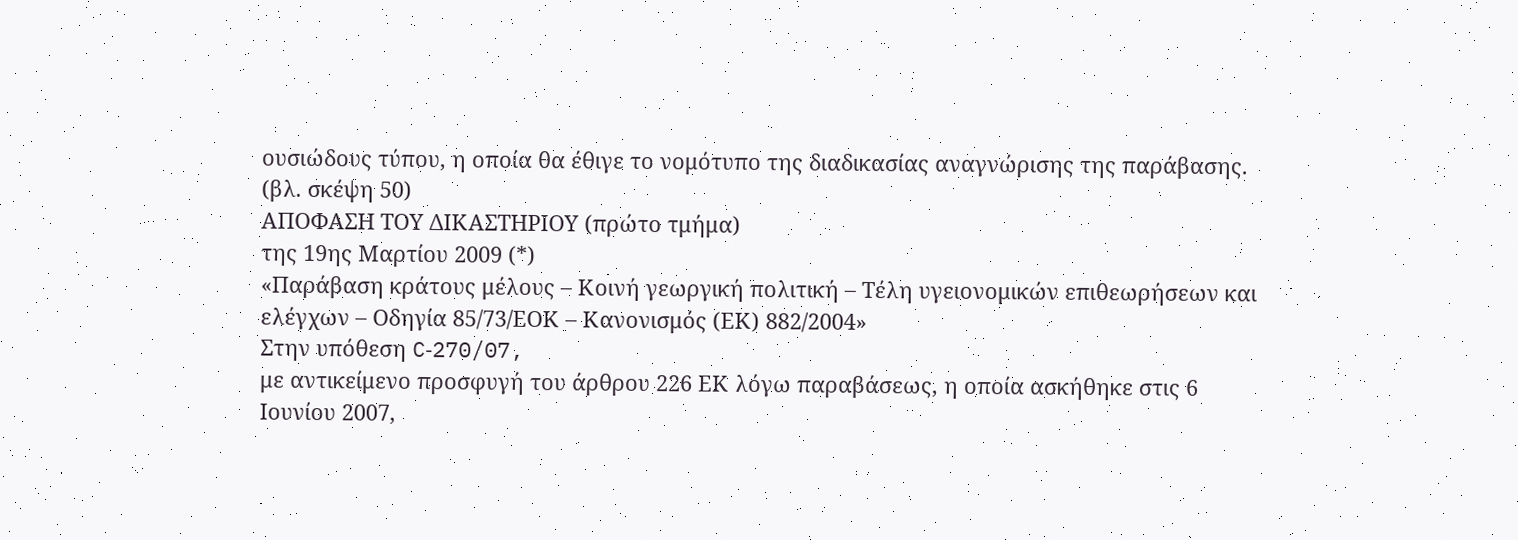ουσιώδους τύπου, η οποία θα έθιγε το νομότυπο της διαδικασίας αναγνώρισης της παράβασης.
(βλ. σκέψη 50)
ΑΠΟΦΑΣΗ ΤΟΥ ΔΙΚΑΣΤΗΡΙΟΥ (πρώτο τμήμα)
της 19ης Μαρτίου 2009 (*)
«Παράβαση κράτους μέλους – Κοινή γεωργική πολιτική – Τέλη υγειονομικών επιθεωρήσεων και ελέγχων – Οδηγία 85/73/ΕΟΚ – Κανονισμός (ΕΚ) 882/2004»
Στην υπόθεση C‑270/07,
με αντικείμενο προσφυγή του άρθρου 226 ΕΚ λόγω παραβάσεως, η οποία ασκήθηκε στις 6 Ιουνίου 2007,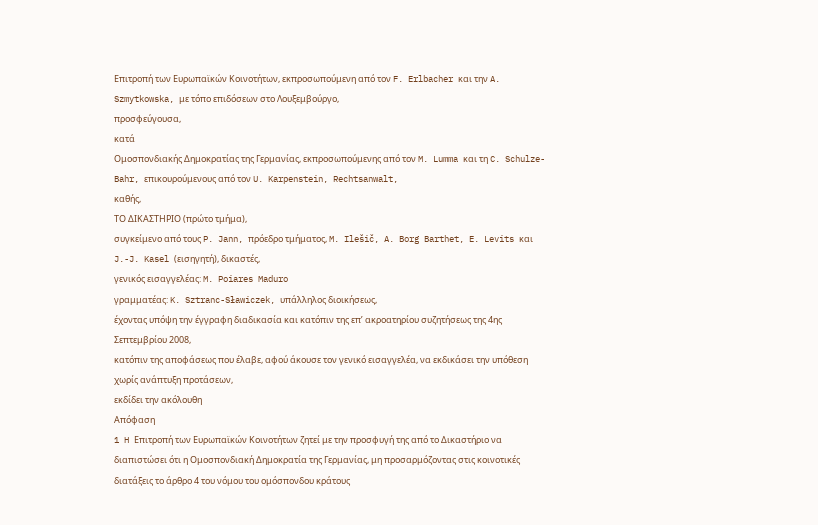Επιτροπή των Ευρωπαϊκών Κοινοτήτων, εκπροσωπούμενη από τον F. Erlbacher και την A. Szmytkowska, με τόπο επιδόσεων στο Λουξεμβούργο,
προσφεύγουσα,
κατά
Ομοσπονδιακής Δημοκρατίας της Γερμανίας, εκπροσωπούμενης από τον M. Lumma και τη C. Schulze-Bahr, επικουρούμενους από τον U. Karpenstein, Rechtsanwalt,
καθής,
ΤΟ ΔΙΚΑΣΤΗΡΙΟ (πρώτο τμήμα),
συγκείμενο από τους P. Jann, πρόεδρο τμήματος, M. Ilešič, A. Borg Barthet, E. Levits και J.-J. Kasel (εισηγητή), δικαστές,
γενικός εισαγγελέας: M. Poiares Maduro
γραμματέας: K. Sztranc-Sławiczek, υπάλληλος διοικήσεως,
έχοντας υπόψη την έγγραφη διαδικασία και κατόπιν της επ’ ακροατηρίου συζητήσεως της 4ης Σεπτεμβρίου 2008,
κατόπιν της αποφάσεως που έλαβε, αφού άκουσε τον γενικό εισαγγελέα, να εκδικάσει την υπόθεση χωρίς ανάπτυξη προτάσεων,
εκδίδει την ακόλουθη
Απόφαση
1 H Επιτροπή των Ευρωπαϊκών Κοινοτήτων ζητεί με την προσφυγή της από το Δικαστήριο να διαπιστώσει ότι η Ομοσπονδιακή Δημοκρατία της Γερμανίας, μη προσαρμόζοντας στις κοινοτικές διατάξεις το άρθρο 4 του νόμου του ομόσπονδου κράτους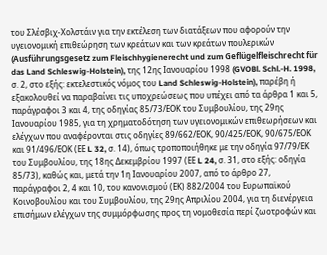του Σλέσβιχ-Χολστάιν για την εκτέλεση των διατάξεων που αφορούν την υγειονομική επιθεώρηση των κρεάτων και των κρεάτων πουλερικών (Ausführungsgesetz zum Fleischhygienerecht und zum Geflügelfleischrecht für das Land Schleswig-Holstein), της 12ης Ιανουαρίου 1998 (GVOBl. Schl.-H. 1998, σ. 2, στο εξής: εκτελεστικός νόμος του Land Schleswig-Holstein), παρέβη ή εξακολουθεί να παραβαίνει τις υποχρεώσεως που υπέχει από τα άρθρα 1 και 5, παράγραφοι 3 και 4, της οδηγίας 85/73/ΕΟΚ του Συμβουλίου, της 29ης Ιανουαρίου 1985, για τη χρηματοδότηση των υγειονομικών επιθεωρήσεων και ελέγχων που αναφέρονται στις οδηγίες 89/662/ΕΟΚ, 90/425/ΕΟΚ, 90/675/ΕΟΚ και 91/496/ΕΟΚ (ΕΕ L 32, σ. 14), όπως τροποποιήθηκε με την οδηγία 97/79/ΕΚ του Συμβουλίου, της 18ης Δεκεμβρίου 1997 (ΕΕ L 24, σ. 31, στο εξής: οδηγία 85/73), καθώς και, μετά την 1η Ιανουαρίου 2007, από το άρθρο 27, παράγραφοι 2, 4 και 10, του κανονισμού (ΕΚ) 882/2004 του Ευρωπαϊκού Κοινοβουλίου και του Συμβουλίου, της 29ης Απριλίου 2004, για τη διενέργεια επισήμων ελέγχων της συμμόρφωσης προς τη νομοθεσία περί ζωοτροφών και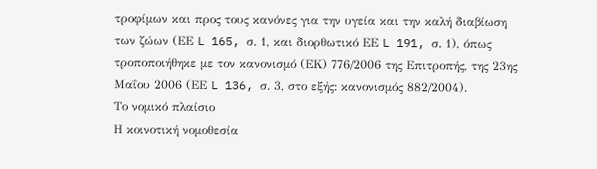τροφίμων και προς τους κανόνες για την υγεία και την καλή διαβίωση των ζώων (ΕΕ L 165, σ. 1, και διορθωτικό ΕΕ L 191, σ. 1), όπως τροποποιήθηκε με τον κανονισμό (ΕΚ) 776/2006 της Επιτροπής, της 23ης Μαΐου 2006 (ΕΕ L 136, σ. 3, στο εξής: κανονισμός 882/2004).
Το νομικό πλαίσιο
Η κοινοτική νομοθεσία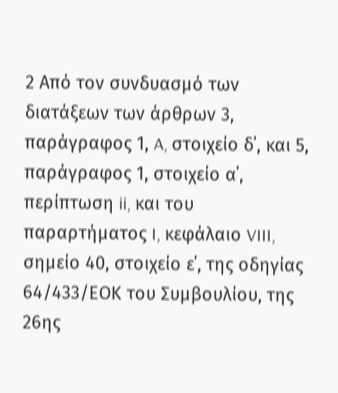2 Από τον συνδυασμό των διατάξεων των άρθρων 3, παράγραφος 1, A, στοιχείο δ΄, και 5, παράγραφος 1, στοιχείο α΄, περίπτωση ii, και του παραρτήματος I, κεφάλαιο VIII, σημείο 40, στοιχείο ε΄, της οδηγίας 64/433/ΕΟΚ του Συμβουλίου, της 26ης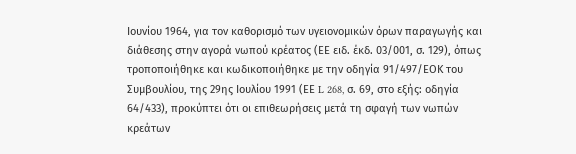Ιουνίου 1964, για τον καθορισμό των υγειονομικών όρων παραγωγής και διάθεσης στην αγορά νωπού κρέατος (ΕΕ ειδ. έκδ. 03/001, σ. 129), όπως τροποποιήθηκε και κωδικοποιήθηκε με την οδηγία 91/497/ΕΟΚ του Συμβουλίου, της 29ης Ιουλίου 1991 (ΕΕ L 268, σ. 69, στο εξής: οδηγία 64/433), προκύπτει ότι οι επιθεωρήσεις μετά τη σφαγή των νωπών κρεάτων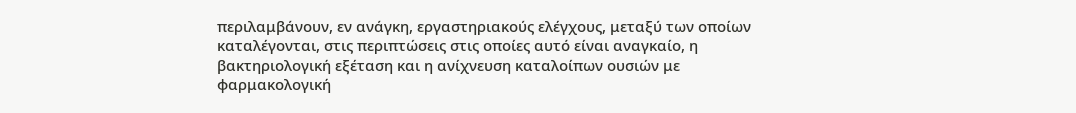περιλαμβάνουν, εν ανάγκη, εργαστηριακούς ελέγχους, μεταξύ των οποίων καταλέγονται, στις περιπτώσεις στις οποίες αυτό είναι αναγκαίο, η βακτηριολογική εξέταση και η ανίχνευση καταλοίπων ουσιών με φαρμακολογική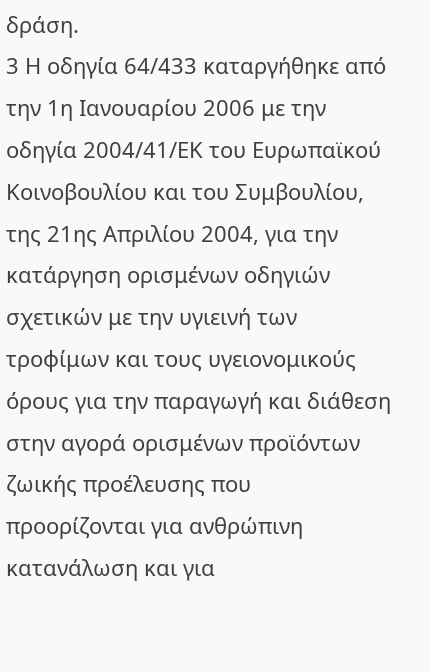δράση.
3 Η οδηγία 64/433 καταργήθηκε από την 1η Ιανουαρίου 2006 με την οδηγία 2004/41/ΕΚ του Ευρωπαϊκού Κοινοβουλίου και του Συμβουλίου, της 21ης Απριλίου 2004, για την κατάργηση ορισμένων οδηγιών σχετικών με την υγιεινή των τροφίμων και τους υγειονομικούς όρους για την παραγωγή και διάθεση στην αγορά ορισμένων προϊόντων ζωικής προέλευσης που προορίζονται για ανθρώπινη κατανάλωση και για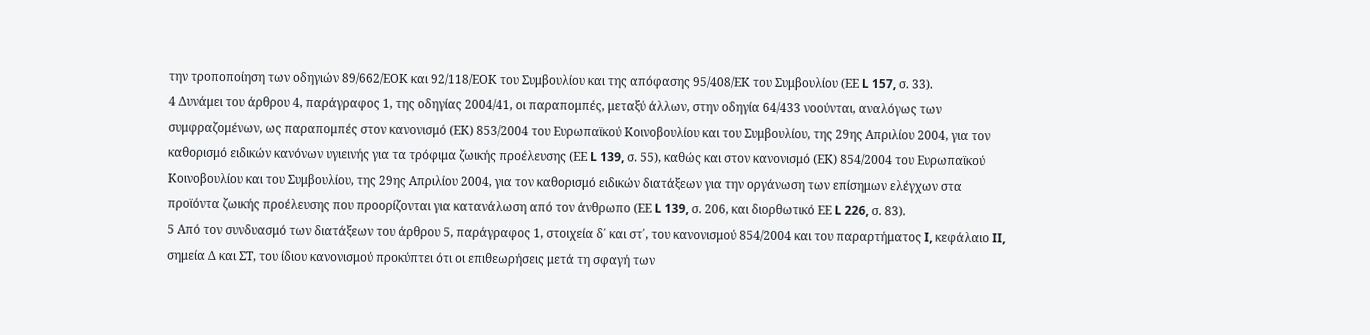την τροποποίηση των οδηγιών 89/662/ΕΟΚ και 92/118/ΕΟΚ του Συμβουλίου και της απόφασης 95/408/ΕΚ του Συμβουλίου (ΕΕ L 157, σ. 33).
4 Δυνάμει του άρθρου 4, παράγραφος 1, της οδηγίας 2004/41, οι παραπομπές, μεταξύ άλλων, στην οδηγία 64/433 νοούνται, αναλόγως των συμφραζομένων, ως παραπομπές στον κανονισμό (ΕΚ) 853/2004 του Ευρωπαϊκού Κοινοβουλίου και του Συμβουλίου, της 29ης Απριλίου 2004, για τον καθορισμό ειδικών κανόνων υγιεινής για τα τρόφιμα ζωικής προέλευσης (ΕΕ L 139, σ. 55), καθώς και στον κανονισμό (ΕΚ) 854/2004 του Ευρωπαϊκού Κοινοβουλίου και του Συμβουλίου, της 29ης Απριλίου 2004, για τον καθορισμό ειδικών διατάξεων για την οργάνωση των επίσημων ελέγχων στα προϊόντα ζωικής προέλευσης που προορίζονται για κατανάλωση από τον άνθρωπο (ΕΕ L 139, σ. 206, και διορθωτικό ΕΕ L 226, σ. 83).
5 Από τον συνδυασμό των διατάξεων του άρθρου 5, παράγραφος 1, στοιχεία δ΄ και στ΄, του κανονισμού 854/2004 και του παραρτήματος I, κεφάλαιο II, σημεία Δ και ΣΤ, του ίδιου κανονισμού προκύπτει ότι οι επιθεωρήσεις μετά τη σφαγή των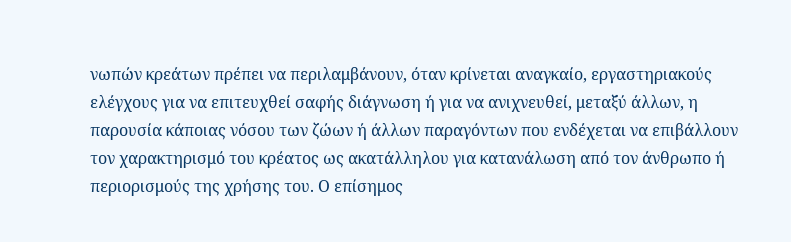νωπών κρεάτων πρέπει να περιλαμβάνουν, όταν κρίνεται αναγκαίο, εργαστηριακούς ελέγχους για να επιτευχθεί σαφής διάγνωση ή για να ανιχνευθεί, μεταξύ άλλων, η παρουσία κάποιας νόσου των ζώων ή άλλων παραγόντων που ενδέχεται να επιβάλλουν τον χαρακτηρισμό του κρέατος ως ακατάλληλου για κατανάλωση από τον άνθρωπο ή περιορισμούς της χρήσης του. Ο επίσημος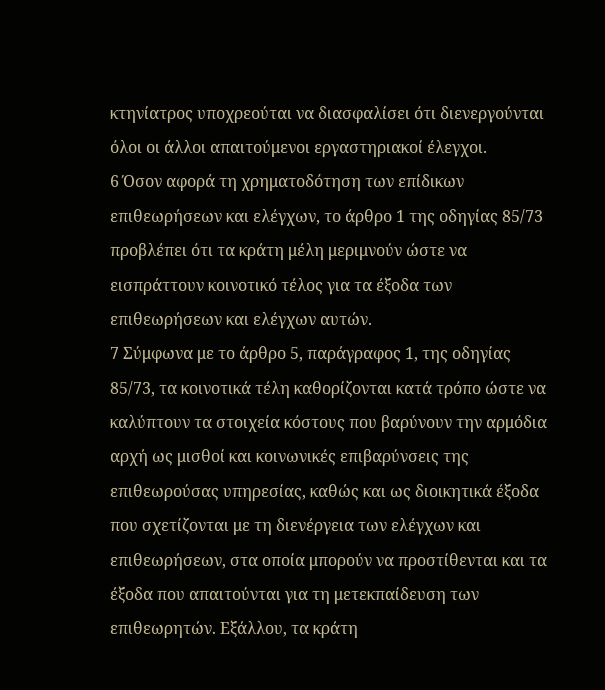κτηνίατρος υποχρεούται να διασφαλίσει ότι διενεργούνται όλοι οι άλλοι απαιτούμενοι εργαστηριακοί έλεγχοι.
6 Όσον αφορά τη χρηματοδότηση των επίδικων επιθεωρήσεων και ελέγχων, το άρθρο 1 της οδηγίας 85/73 προβλέπει ότι τα κράτη μέλη μεριμνούν ώστε να εισπράττουν κοινοτικό τέλος για τα έξοδα των επιθεωρήσεων και ελέγχων αυτών.
7 Σύμφωνα με το άρθρο 5, παράγραφος 1, της οδηγίας 85/73, τα κοινοτικά τέλη καθορίζονται κατά τρόπο ώστε να καλύπτουν τα στοιχεία κόστους που βαρύνουν την αρμόδια αρχή ως μισθοί και κοινωνικές επιβαρύνσεις της επιθεωρούσας υπηρεσίας, καθώς και ως διοικητικά έξοδα που σχετίζονται με τη διενέργεια των ελέγχων και επιθεωρήσεων, στα οποία μπορούν να προστίθενται και τα έξοδα που απαιτούνται για τη μετεκπαίδευση των επιθεωρητών. Εξάλλου, τα κράτη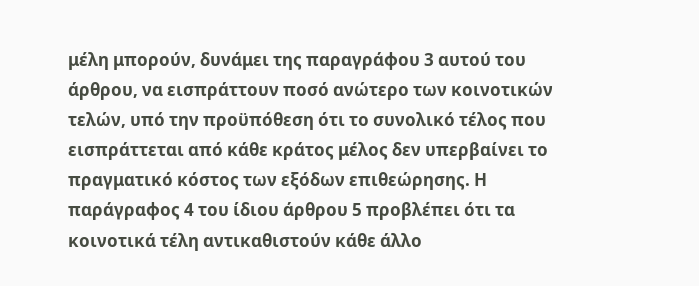μέλη μπορούν, δυνάμει της παραγράφου 3 αυτού του άρθρου, να εισπράττουν ποσό ανώτερο των κοινοτικών τελών, υπό την προϋπόθεση ότι το συνολικό τέλος που εισπράττεται από κάθε κράτος μέλος δεν υπερβαίνει το πραγματικό κόστος των εξόδων επιθεώρησης. Η παράγραφος 4 του ίδιου άρθρου 5 προβλέπει ότι τα κοινοτικά τέλη αντικαθιστούν κάθε άλλο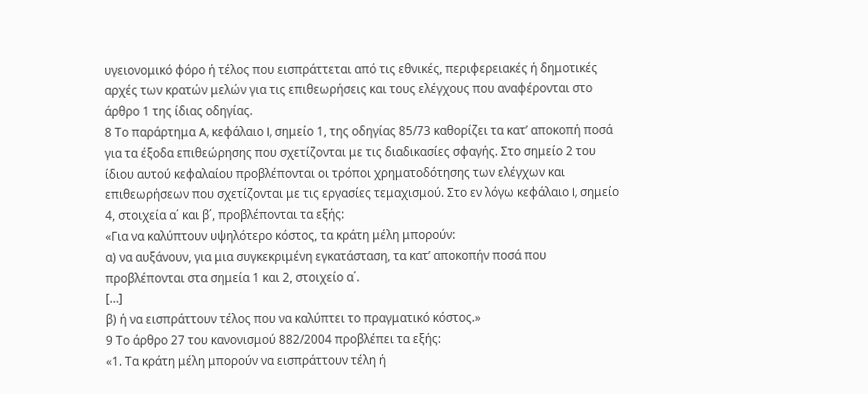υγειονομικό φόρο ή τέλος που εισπράττεται από τις εθνικές, περιφερειακές ή δημοτικές αρχές των κρατών μελών για τις επιθεωρήσεις και τους ελέγχους που αναφέρονται στο άρθρο 1 της ίδιας οδηγίας.
8 Το παράρτημα A, κεφάλαιο I, σημείο 1, της οδηγίας 85/73 καθορίζει τα κατ’ αποκοπή ποσά για τα έξοδα επιθεώρησης που σχετίζονται με τις διαδικασίες σφαγής. Στο σημείο 2 του ίδιου αυτού κεφαλαίου προβλέπονται οι τρόποι χρηματοδότησης των ελέγχων και επιθεωρήσεων που σχετίζονται με τις εργασίες τεμαχισμού. Στο εν λόγω κεφάλαιο I, σημείο 4, στοιχεία α΄ και β΄, προβλέπονται τα εξής:
«Για να καλύπτουν υψηλότερο κόστος, τα κράτη μέλη μπορούν:
α) να αυξάνουν, για μια συγκεκριμένη εγκατάσταση, τα κατ’ αποκοπήν ποσά που προβλέπονται στα σημεία 1 και 2, στοιχείο α΄.
[…]
β) ή να εισπράττουν τέλος που να καλύπτει το πραγματικό κόστος.»
9 Το άρθρο 27 του κανονισμού 882/2004 προβλέπει τα εξής:
«1. Τα κράτη μέλη μπορούν να εισπράττουν τέλη ή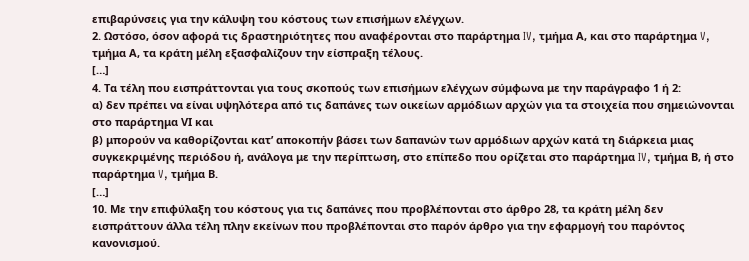επιβαρύνσεις για την κάλυψη του κόστους των επισήμων ελέγχων.
2. Ωστόσο, όσον αφορά τις δραστηριότητες που αναφέρονται στο παράρτημα IV, τμήμα Α, και στο παράρτημα V, τμήμα Α, τα κράτη μέλη εξασφαλίζουν την είσπραξη τέλους.
[…]
4. Τα τέλη που εισπράττονται για τους σκοπούς των επισήμων ελέγχων σύμφωνα με την παράγραφο 1 ή 2:
α) δεν πρέπει να είναι υψηλότερα από τις δαπάνες των οικείων αρμόδιων αρχών για τα στοιχεία που σημειώνονται στο παράρτημα VΙ και
β) μπορούν να καθορίζονται κατ’ αποκοπήν βάσει των δαπανών των αρμόδιων αρχών κατά τη διάρκεια μιας συγκεκριμένης περιόδου ή, ανάλογα με την περίπτωση, στο επίπεδο που ορίζεται στο παράρτημα IV, τμήμα Β, ή στο παράρτημα V, τμήμα Β.
[…]
10. Με την επιφύλαξη του κόστους για τις δαπάνες που προβλέπονται στο άρθρο 28, τα κράτη μέλη δεν εισπράττουν άλλα τέλη πλην εκείνων που προβλέπονται στο παρόν άρθρο για την εφαρμογή του παρόντος κανονισμού.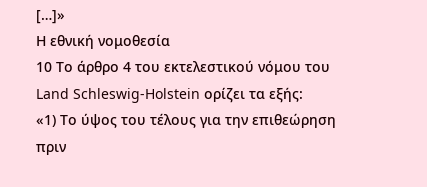[…]»
Η εθνική νομοθεσία
10 Το άρθρο 4 του εκτελεστικού νόμου του Land Schleswig-Holstein ορίζει τα εξής:
«1) Το ύψος του τέλους για την επιθεώρηση πριν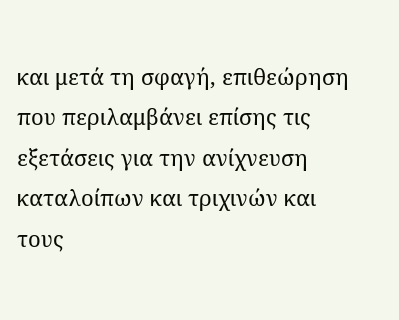και μετά τη σφαγή, επιθεώρηση που περιλαμβάνει επίσης τις εξετάσεις για την ανίχνευση καταλοίπων και τριχινών και τους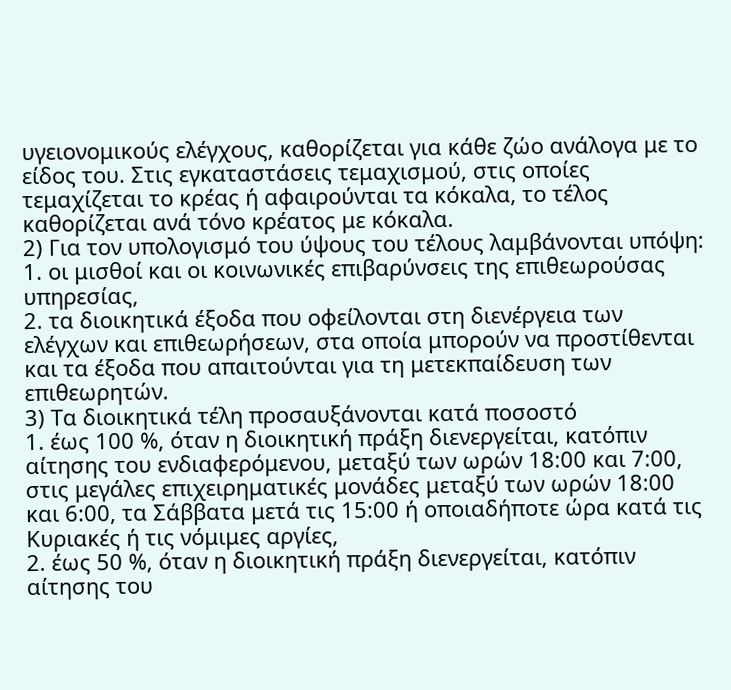υγειονομικούς ελέγχους, καθορίζεται για κάθε ζώο ανάλογα με το είδος του. Στις εγκαταστάσεις τεμαχισμού, στις οποίες τεμαχίζεται το κρέας ή αφαιρούνται τα κόκαλα, το τέλος καθορίζεται ανά τόνο κρέατος με κόκαλα.
2) Για τον υπολογισμό του ύψους του τέλους λαμβάνονται υπόψη:
1. οι μισθοί και οι κοινωνικές επιβαρύνσεις της επιθεωρούσας υπηρεσίας,
2. τα διοικητικά έξοδα που οφείλονται στη διενέργεια των ελέγχων και επιθεωρήσεων, στα οποία μπορούν να προστίθενται και τα έξοδα που απαιτούνται για τη μετεκπαίδευση των επιθεωρητών.
3) Τα διοικητικά τέλη προσαυξάνονται κατά ποσοστό
1. έως 100 %, όταν η διοικητική πράξη διενεργείται, κατόπιν αίτησης του ενδιαφερόμενου, μεταξύ των ωρών 18:00 και 7:00, στις μεγάλες επιχειρηματικές μονάδες μεταξύ των ωρών 18:00 και 6:00, τα Σάββατα μετά τις 15:00 ή οποιαδήποτε ώρα κατά τις Κυριακές ή τις νόμιμες αργίες,
2. έως 50 %, όταν η διοικητική πράξη διενεργείται, κατόπιν αίτησης του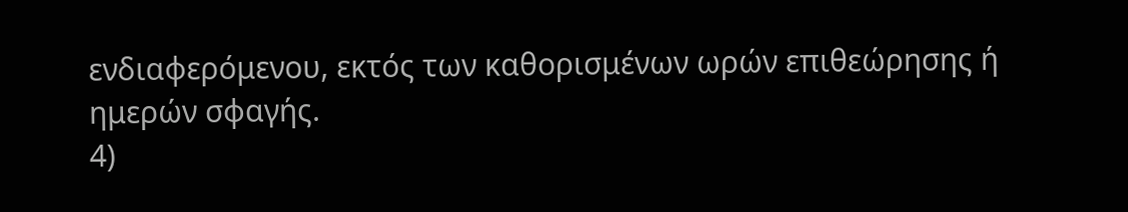ενδιαφερόμενου, εκτός των καθορισμένων ωρών επιθεώρησης ή ημερών σφαγής.
4)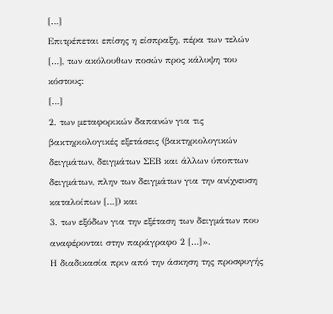[…]
Επιτρέπεται επίσης η είσπραξη, πέρα των τελών […], των ακόλουθων ποσών προς κάλυψη του κόστους:
[…]
2. των μεταφορικών δαπανών για τις βακτηριολογικές εξετάσεις (βακτηριολογικών δειγμάτων, δειγμάτων ΣΕΒ και άλλων ύποπτων δειγμάτων, πλην των δειγμάτων για την ανίχνευση καταλοίπων […]) και
3. των εξόδων για την εξέταση των δειγμάτων που αναφέρονται στην παράγραφο 2 […]».
Η διαδικασία πριν από την άσκηση της προσφυγής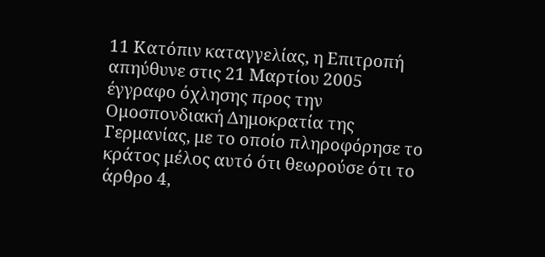11 Κατόπιν καταγγελίας, η Επιτροπή απηύθυνε στις 21 Μαρτίου 2005 έγγραφο όχλησης προς την Ομοσπονδιακή Δημοκρατία της Γερμανίας, με το οποίο πληροφόρησε το κράτος μέλος αυτό ότι θεωρούσε ότι το άρθρο 4,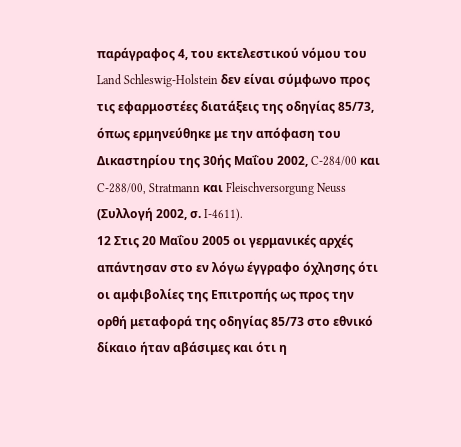παράγραφος 4, του εκτελεστικού νόμου του Land Schleswig-Holstein δεν είναι σύμφωνο προς τις εφαρμοστέες διατάξεις της οδηγίας 85/73, όπως ερμηνεύθηκε με την απόφαση του Δικαστηρίου της 30ής Μαΐου 2002, C‑284/00 και C‑288/00, Stratmann και Fleischversorgung Neuss (Συλλογή 2002, σ. I-4611).
12 Στις 20 Μαΐου 2005 οι γερμανικές αρχές απάντησαν στο εν λόγω έγγραφο όχλησης ότι οι αμφιβολίες της Επιτροπής ως προς την ορθή μεταφορά της οδηγίας 85/73 στο εθνικό δίκαιο ήταν αβάσιμες και ότι η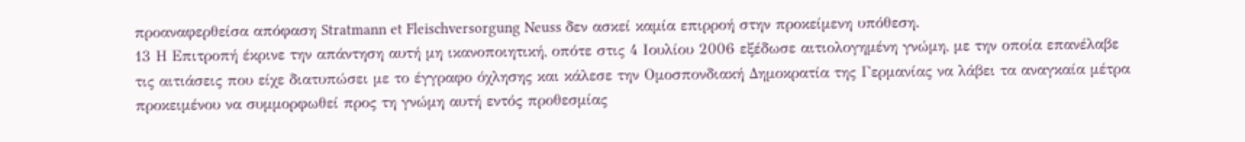προαναφερθείσα απόφαση Stratmann et Fleischversorgung Neuss δεν ασκεί καμία επιρροή στην προκείμενη υπόθεση.
13 Η Επιτροπή έκρινε την απάντηση αυτή μη ικανοποιητική, οπότε στις 4 Ιουλίου 2006 εξέδωσε αιτιολογημένη γνώμη, με την οποία επανέλαβε τις αιτιάσεις που είχε διατυπώσει με το έγγραφο όχλησης και κάλεσε την Ομοσπονδιακή Δημοκρατία της Γερμανίας να λάβει τα αναγκαία μέτρα προκειμένου να συμμορφωθεί προς τη γνώμη αυτή εντός προθεσμίας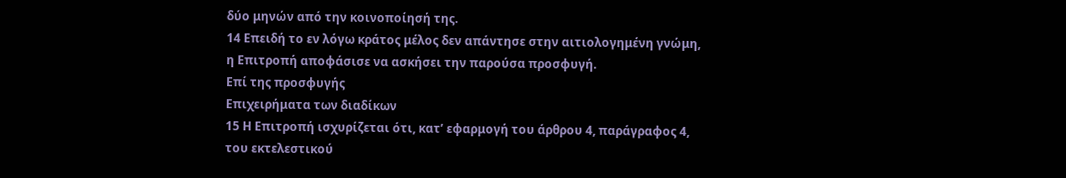δύο μηνών από την κοινοποίησή της.
14 Επειδή το εν λόγω κράτος μέλος δεν απάντησε στην αιτιολογημένη γνώμη, η Επιτροπή αποφάσισε να ασκήσει την παρούσα προσφυγή.
Επί της προσφυγής
Επιχειρήματα των διαδίκων
15 Η Επιτροπή ισχυρίζεται ότι, κατ’ εφαρμογή του άρθρου 4, παράγραφος 4, του εκτελεστικού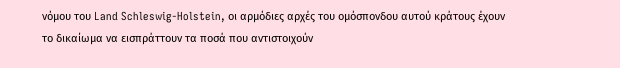νόμου του Land Schleswig-Holstein, οι αρμόδιες αρχές του ομόσπονδου αυτού κράτους έχουν το δικαίωμα να εισπράττουν τα ποσά που αντιστοιχούν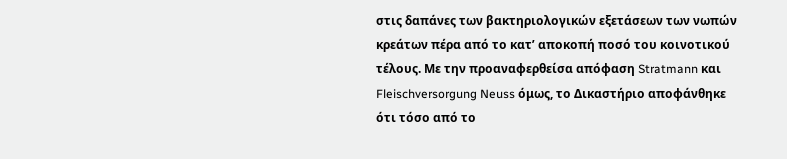στις δαπάνες των βακτηριολογικών εξετάσεων των νωπών κρεάτων πέρα από το κατ’ αποκοπή ποσό του κοινοτικού τέλους. Με την προαναφερθείσα απόφαση Stratmann και Fleischversorgung Neuss όμως, το Δικαστήριο αποφάνθηκε ότι τόσο από το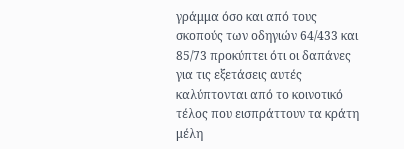γράμμα όσο και από τους σκοπούς των οδηγιών 64/433 και 85/73 προκύπτει ότι οι δαπάνες για τις εξετάσεις αυτές καλύπτονται από το κοινοτικό τέλος που εισπράττουν τα κράτη μέλη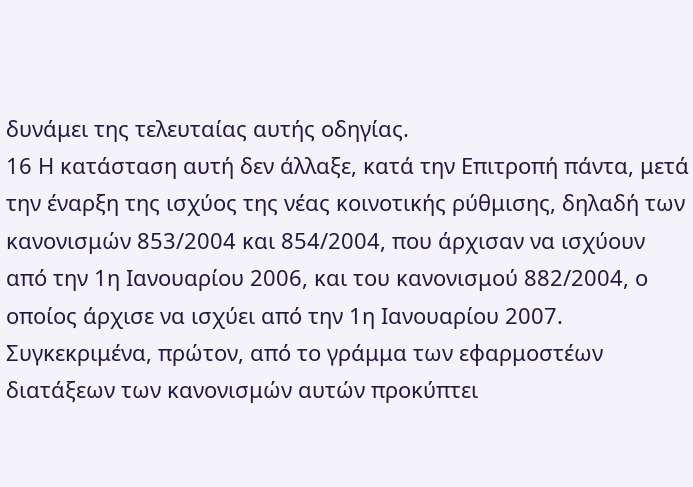δυνάμει της τελευταίας αυτής οδηγίας.
16 Η κατάσταση αυτή δεν άλλαξε, κατά την Επιτροπή πάντα, μετά την έναρξη της ισχύος της νέας κοινοτικής ρύθμισης, δηλαδή των κανονισμών 853/2004 και 854/2004, που άρχισαν να ισχύουν από την 1η Ιανουαρίου 2006, και του κανονισμού 882/2004, ο οποίος άρχισε να ισχύει από την 1η Ιανουαρίου 2007. Συγκεκριμένα, πρώτον, από το γράμμα των εφαρμοστέων διατάξεων των κανονισμών αυτών προκύπτει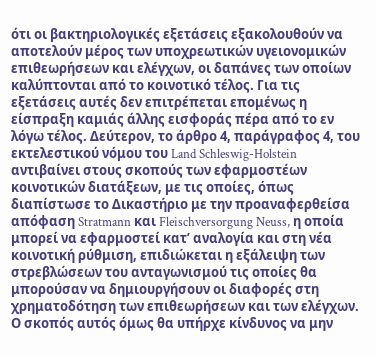ότι οι βακτηριολογικές εξετάσεις εξακολουθούν να αποτελούν μέρος των υποχρεωτικών υγειονομικών επιθεωρήσεων και ελέγχων, οι δαπάνες των οποίων καλύπτονται από το κοινοτικό τέλος. Για τις εξετάσεις αυτές δεν επιτρέπεται επομένως η είσπραξη καμιάς άλλης εισφοράς πέρα από το εν λόγω τέλος. Δεύτερον, το άρθρο 4, παράγραφος 4, του εκτελεστικού νόμου του Land Schleswig-Holstein αντιβαίνει στους σκοπούς των εφαρμοστέων κοινοτικών διατάξεων, με τις οποίες, όπως διαπίστωσε το Δικαστήριο με την προαναφερθείσα απόφαση Stratmann και Fleischversorgung Neuss, η οποία μπορεί να εφαρμοστεί κατ’ αναλογία και στη νέα κοινοτική ρύθμιση, επιδιώκεται η εξάλειψη των στρεβλώσεων του ανταγωνισμού τις οποίες θα μπορούσαν να δημιουργήσουν οι διαφορές στη χρηματοδότηση των επιθεωρήσεων και των ελέγχων. Ο σκοπός αυτός όμως θα υπήρχε κίνδυνος να μην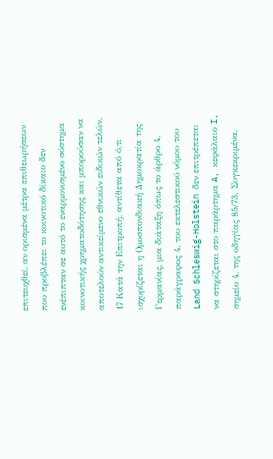επιτευχθεί, αν ορισμένα μέτρα επιθεωρήσεων που προβλέπει το κοινοτικό δίκαιο δεν ενέπιπταν σε αυτό το εναρμονισμένο σύστημα κοινοτικής χρηματοδότησης και μπορούσαν να αποτελούν αντικείμενο εθνικών ειδικών τελών.
17 Κατά την Επιτροπή, αντίθετα από ό,τι ισχυρίζεται η Ομοσπονδιακή Δημοκρατία της Γερμανίας, μια διάταξη όπως το άρθρο 4, παράγραφος 4, του εκτελεστικού νόμου του Land Schleswig-Holstein δεν επιτρέπεται να στηρίζεται στο παράρτημα A, κεφάλαιο I, σημείο 4, της οδηγίας 85/73. Συγκεκριμένα,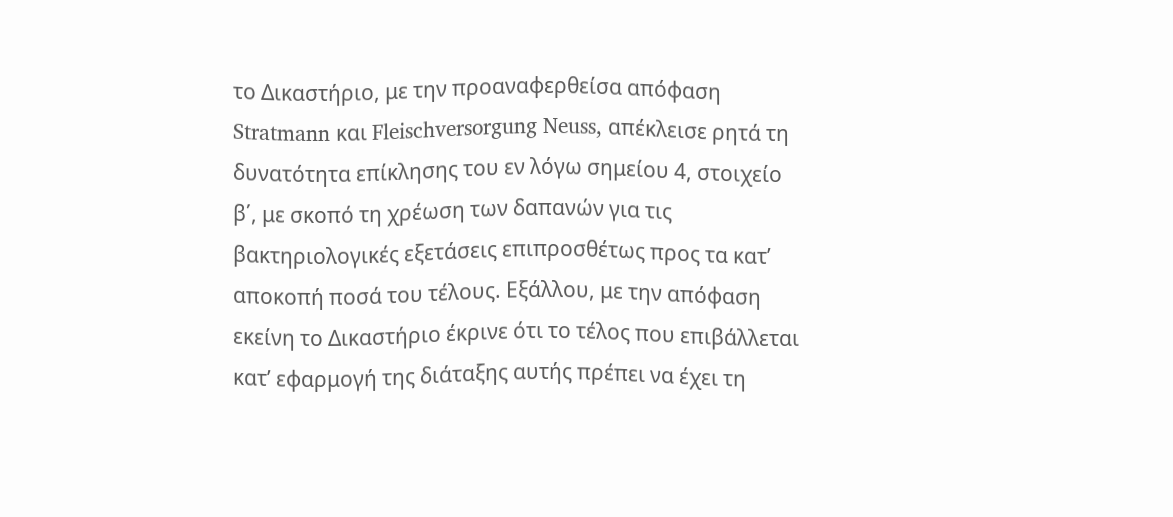το Δικαστήριο, με την προαναφερθείσα απόφαση Stratmann και Fleischversorgung Neuss, απέκλεισε ρητά τη δυνατότητα επίκλησης του εν λόγω σημείου 4, στοιχείο β΄, με σκοπό τη χρέωση των δαπανών για τις βακτηριολογικές εξετάσεις επιπροσθέτως προς τα κατ’ αποκοπή ποσά του τέλους. Εξάλλου, με την απόφαση εκείνη το Δικαστήριο έκρινε ότι το τέλος που επιβάλλεται κατ’ εφαρμογή της διάταξης αυτής πρέπει να έχει τη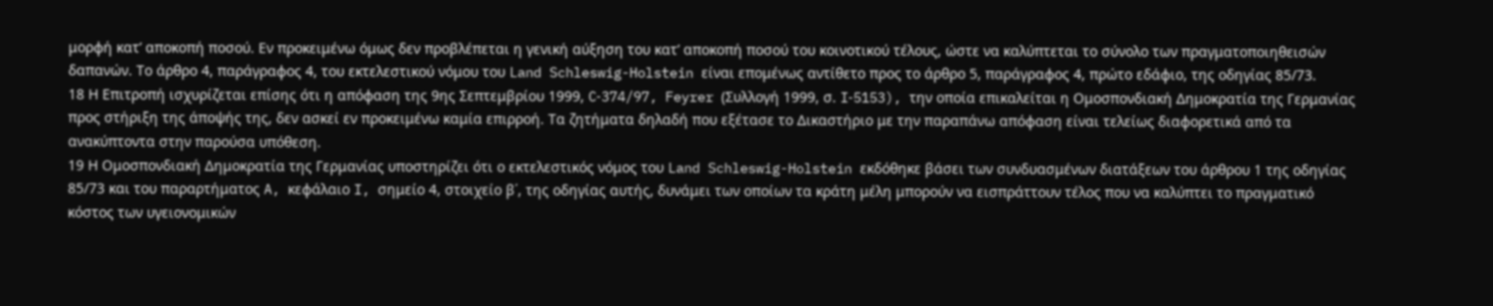μορφή κατ’ αποκοπή ποσού. Εν προκειμένω όμως δεν προβλέπεται η γενική αύξηση του κατ’ αποκοπή ποσού του κοινοτικού τέλους, ώστε να καλύπτεται το σύνολο των πραγματοποιηθεισών δαπανών. Το άρθρο 4, παράγραφος 4, του εκτελεστικού νόμου του Land Schleswig-Holstein είναι επομένως αντίθετο προς το άρθρο 5, παράγραφος 4, πρώτο εδάφιο, της οδηγίας 85/73.
18 Η Επιτροπή ισχυρίζεται επίσης ότι η απόφαση της 9ης Σεπτεμβρίου 1999, C‑374/97, Feyrer (Συλλογή 1999, σ. I‑5153), την οποία επικαλείται η Ομοσπονδιακή Δημοκρατία της Γερμανίας προς στήριξη της άποψής της, δεν ασκεί εν προκειμένω καμία επιρροή. Τα ζητήματα δηλαδή που εξέτασε το Δικαστήριο με την παραπάνω απόφαση είναι τελείως διαφορετικά από τα ανακύπτοντα στην παρούσα υπόθεση.
19 Η Ομοσπονδιακή Δημοκρατία της Γερμανίας υποστηρίζει ότι ο εκτελεστικός νόμος του Land Schleswig-Holstein εκδόθηκε βάσει των συνδυασμένων διατάξεων του άρθρου 1 της οδηγίας 85/73 και του παραρτήματος A, κεφάλαιο I, σημείο 4, στοιχείο β΄, της οδηγίας αυτής, δυνάμει των οποίων τα κράτη μέλη μπορούν να εισπράττουν τέλος που να καλύπτει το πραγματικό κόστος των υγειονομικών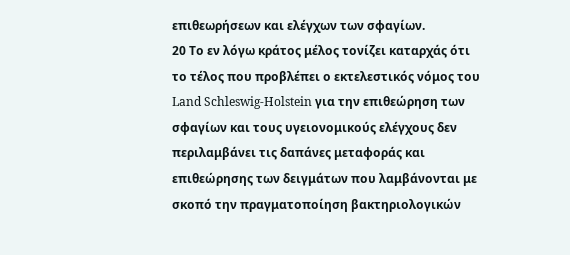επιθεωρήσεων και ελέγχων των σφαγίων.
20 Το εν λόγω κράτος μέλος τονίζει καταρχάς ότι το τέλος που προβλέπει ο εκτελεστικός νόμος του Land Schleswig-Holstein για την επιθεώρηση των σφαγίων και τους υγειονομικούς ελέγχους δεν περιλαμβάνει τις δαπάνες μεταφοράς και επιθεώρησης των δειγμάτων που λαμβάνονται με σκοπό την πραγματοποίηση βακτηριολογικών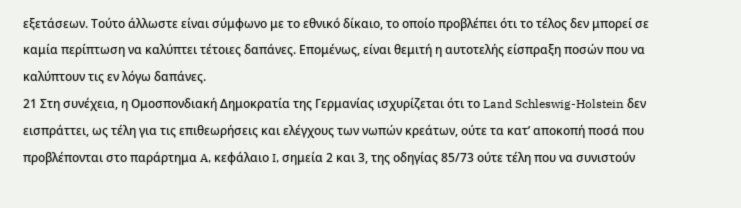εξετάσεων. Τούτο άλλωστε είναι σύμφωνο με το εθνικό δίκαιο, το οποίο προβλέπει ότι το τέλος δεν μπορεί σε καμία περίπτωση να καλύπτει τέτοιες δαπάνες. Επομένως, είναι θεμιτή η αυτοτελής είσπραξη ποσών που να καλύπτουν τις εν λόγω δαπάνες.
21 Στη συνέχεια, η Ομοσπονδιακή Δημοκρατία της Γερμανίας ισχυρίζεται ότι το Land Schleswig-Holstein δεν εισπράττει, ως τέλη για τις επιθεωρήσεις και ελέγχους των νωπών κρεάτων, ούτε τα κατ’ αποκοπή ποσά που προβλέπονται στο παράρτημα A, κεφάλαιο I, σημεία 2 και 3, της οδηγίας 85/73 ούτε τέλη που να συνιστούν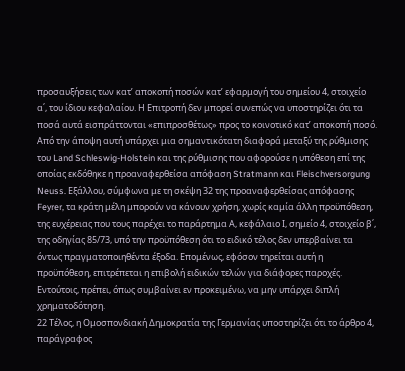προσαυξήσεις των κατ’ αποκοπή ποσών κατ’ εφαρμογή του σημείου 4, στοιχείο α΄, του ίδιου κεφαλαίου. Η Επιτροπή δεν μπορεί συνεπώς να υποστηρίζει ότι τα ποσά αυτά εισπράττονται «επιπροσθέτως» προς το κοινοτικό κατ’ αποκοπή ποσό. Από την άποψη αυτή υπάρχει μια σημαντικότατη διαφορά μεταξύ της ρύθμισης του Land Schleswig-Holstein και της ρύθμισης που αφορούσε η υπόθεση επί της οποίας εκδόθηκε η προαναφερθείσα απόφαση Stratmann και Fleischversorgung Neuss. Εξάλλου, σύμφωνα με τη σκέψη 32 της προαναφερθείσας απόφασης Feyrer, τα κράτη μέλη μπορούν να κάνουν χρήση, χωρίς καμία άλλη προϋπόθεση, της ευχέρειας που τους παρέχει το παράρτημα Α, κεφάλαιο Ι, σημείο 4, στοιχείο β΄, της οδηγίας 85/73, υπό την προϋπόθεση ότι το ειδικό τέλος δεν υπερβαίνει τα όντως πραγματοποιηθέντα έξοδα. Επομένως, εφόσον τηρείται αυτή η προϋπόθεση, επιτρέπεται η επιβολή ειδικών τελών για διάφορες παροχές. Εντούτοις, πρέπει, όπως συμβαίνει εν προκειμένω, να μην υπάρχει διπλή χρηματοδότηση.
22 Τέλος, η Ομοσπονδιακή Δημοκρατία της Γερμανίας υποστηρίζει ότι το άρθρο 4, παράγραφος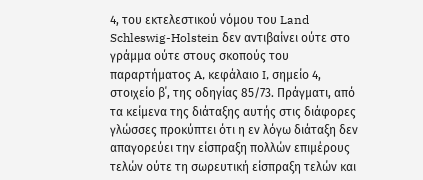4, του εκτελεστικού νόμου του Land Schleswig-Holstein δεν αντιβαίνει ούτε στο γράμμα ούτε στους σκοπούς του παραρτήματος A, κεφάλαιο I, σημείο 4, στοιχείο β΄, της οδηγίας 85/73. Πράγματι, από τα κείμενα της διάταξης αυτής στις διάφορες γλώσσες προκύπτει ότι η εν λόγω διάταξη δεν απαγορεύει την είσπραξη πολλών επιμέρους τελών ούτε τη σωρευτική είσπραξη τελών και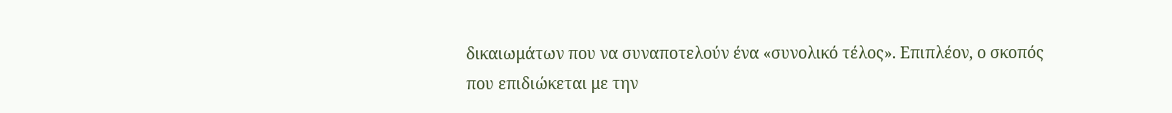δικαιωμάτων που να συναποτελούν ένα «συνολικό τέλος». Επιπλέον, ο σκοπός που επιδιώκεται με την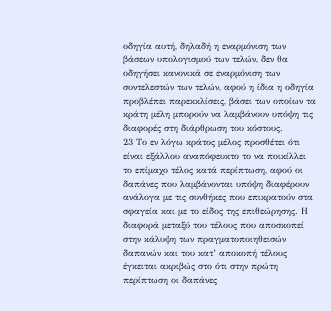οδηγία αυτή, δηλαδή η εναρμόνιση των βάσεων υπολογισμού των τελών, δεν θα οδηγήσει κανονικά σε εναρμόνιση των συντελεστών των τελών, αφού η ίδια η οδηγία προβλέπει παρεκκλίσεις, βάσει των οποίων τα κράτη μέλη μπορούν να λαμβάνουν υπόψη τις διαφορές στη διάρθρωση του κόστους.
23 Το εν λόγω κράτος μέλος προσθέτει ότι είναι εξάλλου αναπόφευκτο το να ποικίλλει το επίμαχο τέλος κατά περίπτωση, αφού οι δαπάνες που λαμβάνονται υπόψη διαφέρουν ανάλογα με τις συνθήκες που επικρατούν στα σφαγεία και με το είδος της επιθεώρησης. Η διαφορά μεταξύ του τέλους που αποσκοπεί στην κάλυψη των πραγματοποιηθεισών δαπανών και του κατ’ αποκοπή τέλους έγκειται ακριβώς στο ότι στην πρώτη περίπτωση οι δαπάνες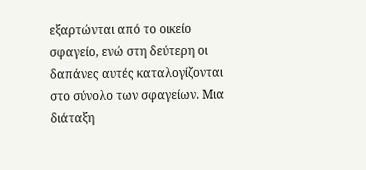εξαρτώνται από το οικείο σφαγείο, ενώ στη δεύτερη οι δαπάνες αυτές καταλογίζονται στο σύνολο των σφαγείων. Μια διάταξη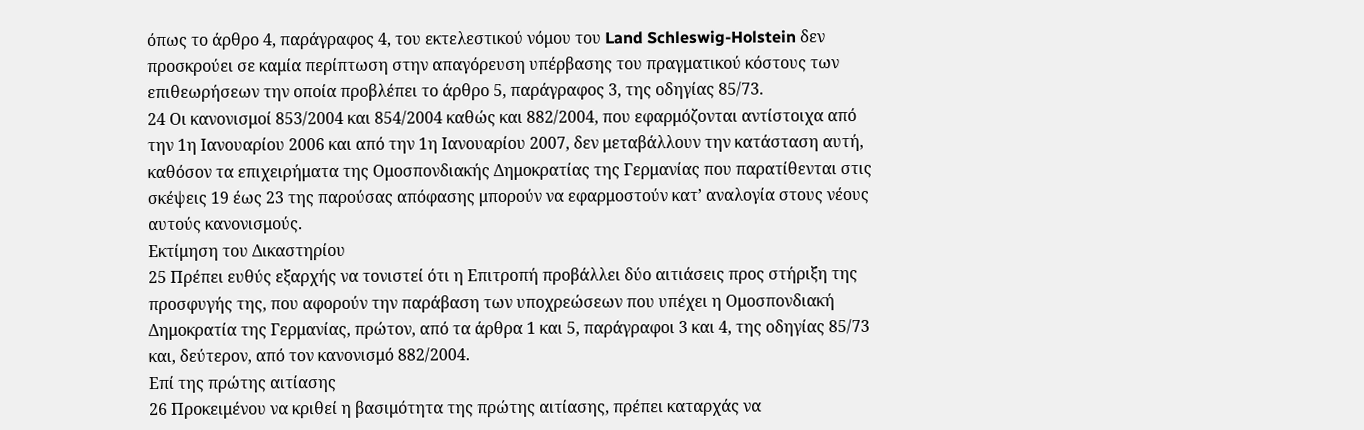όπως το άρθρο 4, παράγραφος 4, του εκτελεστικού νόμου του Land Schleswig-Holstein δεν προσκρούει σε καμία περίπτωση στην απαγόρευση υπέρβασης του πραγματικού κόστους των επιθεωρήσεων την οποία προβλέπει το άρθρο 5, παράγραφος 3, της οδηγίας 85/73.
24 Οι κανονισμοί 853/2004 και 854/2004 καθώς και 882/2004, που εφαρμόζονται αντίστοιχα από την 1η Ιανουαρίου 2006 και από την 1η Ιανουαρίου 2007, δεν μεταβάλλουν την κατάσταση αυτή, καθόσον τα επιχειρήματα της Ομοσπονδιακής Δημοκρατίας της Γερμανίας που παρατίθενται στις σκέψεις 19 έως 23 της παρούσας απόφασης μπορούν να εφαρμοστούν κατ’ αναλογία στους νέους αυτούς κανονισμούς.
Εκτίμηση του Δικαστηρίου
25 Πρέπει ευθύς εξαρχής να τονιστεί ότι η Επιτροπή προβάλλει δύο αιτιάσεις προς στήριξη της προσφυγής της, που αφορούν την παράβαση των υποχρεώσεων που υπέχει η Ομοσπονδιακή Δημοκρατία της Γερμανίας, πρώτον, από τα άρθρα 1 και 5, παράγραφοι 3 και 4, της οδηγίας 85/73 και, δεύτερον, από τον κανονισμό 882/2004.
Επί της πρώτης αιτίασης
26 Προκειμένου να κριθεί η βασιμότητα της πρώτης αιτίασης, πρέπει καταρχάς να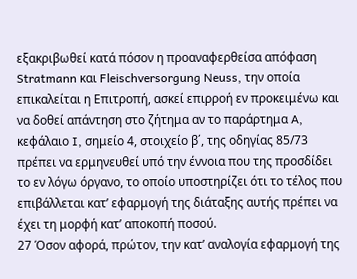εξακριβωθεί κατά πόσον η προαναφερθείσα απόφαση Stratmann και Fleischversorgung Neuss, την οποία επικαλείται η Επιτροπή, ασκεί επιρροή εν προκειμένω και να δοθεί απάντηση στο ζήτημα αν το παράρτημα A, κεφάλαιο I, σημείο 4, στοιχείο β΄, της οδηγίας 85/73 πρέπει να ερμηνευθεί υπό την έννοια που της προσδίδει το εν λόγω όργανο, το οποίο υποστηρίζει ότι το τέλος που επιβάλλεται κατ’ εφαρμογή της διάταξης αυτής πρέπει να έχει τη μορφή κατ’ αποκοπή ποσού.
27 Όσον αφορά, πρώτον, την κατ’ αναλογία εφαρμογή της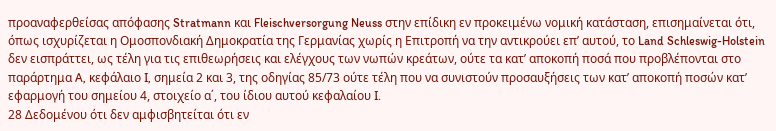προαναφερθείσας απόφασης Stratmann και Fleischversorgung Neuss στην επίδικη εν προκειμένω νομική κατάσταση, επισημαίνεται ότι, όπως ισχυρίζεται η Ομοσπονδιακή Δημοκρατία της Γερμανίας χωρίς η Επιτροπή να την αντικρούει επ’ αυτού, το Land Schleswig-Holstein δεν εισπράττει, ως τέλη για τις επιθεωρήσεις και ελέγχους των νωπών κρεάτων, ούτε τα κατ’ αποκοπή ποσά που προβλέπονται στο παράρτημα A, κεφάλαιο I, σημεία 2 και 3, της οδηγίας 85/73 ούτε τέλη που να συνιστούν προσαυξήσεις των κατ’ αποκοπή ποσών κατ’ εφαρμογή του σημείου 4, στοιχείο α΄, του ίδιου αυτού κεφαλαίου I.
28 Δεδομένου ότι δεν αμφισβητείται ότι εν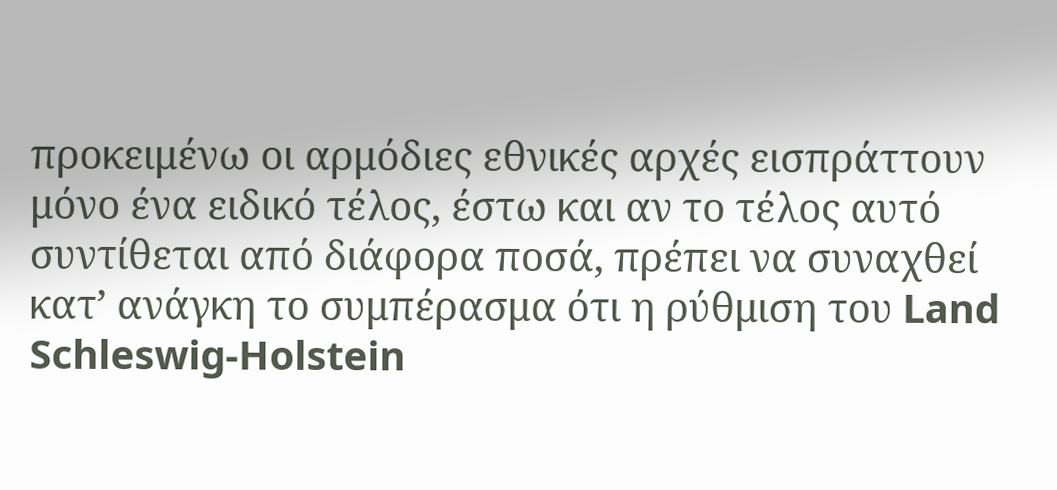προκειμένω οι αρμόδιες εθνικές αρχές εισπράττουν μόνο ένα ειδικό τέλος, έστω και αν το τέλος αυτό συντίθεται από διάφορα ποσά, πρέπει να συναχθεί κατ’ ανάγκη το συμπέρασμα ότι η ρύθμιση του Land Schleswig-Holstein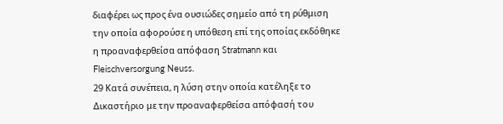διαφέρει ως προς ένα ουσιώδες σημείο από τη ρύθμιση την οποία αφορούσε η υπόθεση επί της οποίας εκδόθηκε η προαναφερθείσα απόφαση Stratmann και Fleischversorgung Neuss.
29 Κατά συνέπεια, η λύση στην οποία κατέληξε το Δικαστήριο με την προαναφερθείσα απόφασή του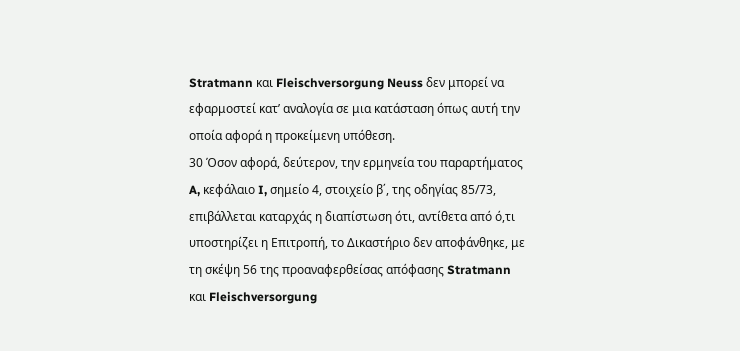Stratmann και Fleischversorgung Neuss δεν μπορεί να εφαρμοστεί κατ’ αναλογία σε μια κατάσταση όπως αυτή την οποία αφορά η προκείμενη υπόθεση.
30 Όσον αφορά, δεύτερον, την ερμηνεία του παραρτήματος A, κεφάλαιο I, σημείο 4, στοιχείο β΄, της οδηγίας 85/73, επιβάλλεται καταρχάς η διαπίστωση ότι, αντίθετα από ό,τι υποστηρίζει η Επιτροπή, το Δικαστήριο δεν αποφάνθηκε, με τη σκέψη 56 της προαναφερθείσας απόφασης Stratmann και Fleischversorgung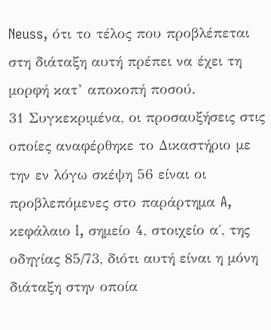Neuss, ότι το τέλος που προβλέπεται στη διάταξη αυτή πρέπει να έχει τη μορφή κατ’ αποκοπή ποσού.
31 Συγκεκριμένα, οι προσαυξήσεις στις οποίες αναφέρθηκε το Δικαστήριο με την εν λόγω σκέψη 56 είναι οι προβλεπόμενες στο παράρτημα A, κεφάλαιο I, σημείο 4, στοιχείο α΄, της οδηγίας 85/73, διότι αυτή είναι η μόνη διάταξη στην οποία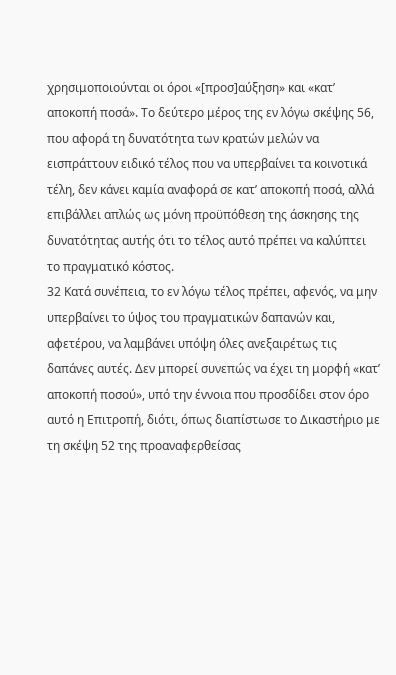χρησιμοποιούνται οι όροι «[προσ]αύξηση» και «κατ’ αποκοπή ποσά». Το δεύτερο μέρος της εν λόγω σκέψης 56, που αφορά τη δυνατότητα των κρατών μελών να εισπράττουν ειδικό τέλος που να υπερβαίνει τα κοινοτικά τέλη, δεν κάνει καμία αναφορά σε κατ’ αποκοπή ποσά, αλλά επιβάλλει απλώς ως μόνη προϋπόθεση της άσκησης της δυνατότητας αυτής ότι το τέλος αυτό πρέπει να καλύπτει το πραγματικό κόστος.
32 Κατά συνέπεια, το εν λόγω τέλος πρέπει, αφενός, να μην υπερβαίνει το ύψος του πραγματικών δαπανών και, αφετέρου, να λαμβάνει υπόψη όλες ανεξαιρέτως τις δαπάνες αυτές. Δεν μπορεί συνεπώς να έχει τη μορφή «κατ’ αποκοπή ποσού», υπό την έννοια που προσδίδει στον όρο αυτό η Επιτροπή, διότι, όπως διαπίστωσε το Δικαστήριο με τη σκέψη 52 της προαναφερθείσας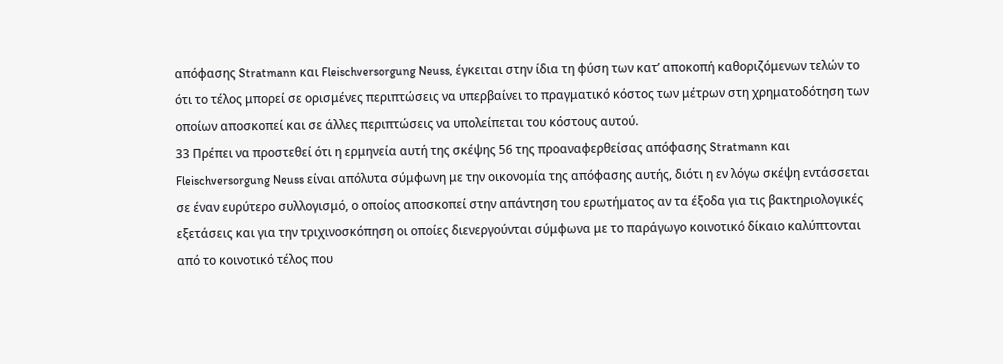απόφασης Stratmann και Fleischversorgung Neuss, έγκειται στην ίδια τη φύση των κατ’ αποκοπή καθοριζόμενων τελών το ότι το τέλος μπορεί σε ορισμένες περιπτώσεις να υπερβαίνει το πραγματικό κόστος των μέτρων στη χρηματοδότηση των οποίων αποσκοπεί και σε άλλες περιπτώσεις να υπολείπεται του κόστους αυτού.
33 Πρέπει να προστεθεί ότι η ερμηνεία αυτή της σκέψης 56 της προαναφερθείσας απόφασης Stratmann και Fleischversorgung Neuss είναι απόλυτα σύμφωνη με την οικονομία της απόφασης αυτής, διότι η εν λόγω σκέψη εντάσσεται σε έναν ευρύτερο συλλογισμό, ο οποίος αποσκοπεί στην απάντηση του ερωτήματος αν τα έξοδα για τις βακτηριολογικές εξετάσεις και για την τριχινοσκόπηση οι οποίες διενεργούνται σύμφωνα με το παράγωγο κοινοτικό δίκαιο καλύπτονται από το κοινοτικό τέλος που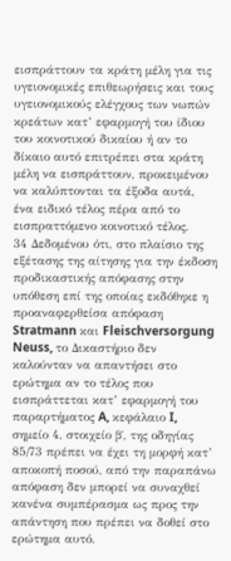εισπράττουν τα κράτη μέλη για τις υγειονομικές επιθεωρήσεις και τους υγειονομικούς ελέγχους των νωπών κρεάτων κατ’ εφαρμογή του ίδιου του κοινοτικού δικαίου ή αν το δίκαιο αυτό επιτρέπει στα κράτη μέλη να εισπράττουν, προκειμένου να καλύπτονται τα έξοδα αυτά, ένα ειδικό τέλος πέρα από το εισπραττόμενο κοινοτικό τέλος.
34 Δεδομένου ότι, στο πλαίσιο της εξέτασης της αίτησης για την έκδοση προδικαστικής απόφασης στην υπόθεση επί της οποίας εκδόθηκε η προαναφερθείσα απόφαση Stratmann και Fleischversorgung Neuss, το Δικαστήριο δεν καλούνταν να απαντήσει στο ερώτημα αν το τέλος που εισπράττεται κατ’ εφαρμογή του παραρτήματος A, κεφάλαιο I, σημείο 4, στοιχείο β΄, της οδηγίας 85/73 πρέπει να έχει τη μορφή κατ’ αποκοπή ποσού, από την παραπάνω απόφαση δεν μπορεί να συναχθεί κανένα συμπέρασμα ως προς την απάντηση που πρέπει να δοθεί στο ερώτημα αυτό.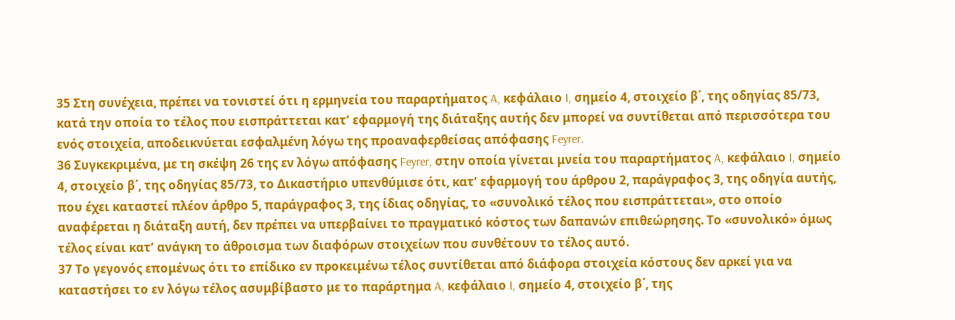35 Στη συνέχεια, πρέπει να τονιστεί ότι η ερμηνεία του παραρτήματος A, κεφάλαιο I, σημείο 4, στοιχείο β΄, της οδηγίας 85/73, κατά την οποία το τέλος που εισπράττεται κατ’ εφαρμογή της διάταξης αυτής δεν μπορεί να συντίθεται από περισσότερα του ενός στοιχεία, αποδεικνύεται εσφαλμένη λόγω της προαναφερθείσας απόφασης Feyrer.
36 Συγκεκριμένα, με τη σκέψη 26 της εν λόγω απόφασης Feyrer, στην οποία γίνεται μνεία του παραρτήματος A, κεφάλαιο I, σημείο 4, στοιχείο β΄, της οδηγίας 85/73, το Δικαστήριο υπενθύμισε ότι, κατ’ εφαρμογή του άρθρου 2, παράγραφος 3, της οδηγία αυτής, που έχει καταστεί πλέον άρθρο 5, παράγραφος 3, της ίδιας οδηγίας, το «συνολικό τέλος που εισπράττεται», στο οποίο αναφέρεται η διάταξη αυτή, δεν πρέπει να υπερβαίνει το πραγματικό κόστος των δαπανών επιθεώρησης. Το «συνολικό» όμως τέλος είναι κατ’ ανάγκη το άθροισμα των διαφόρων στοιχείων που συνθέτουν το τέλος αυτό.
37 Το γεγονός επομένως ότι το επίδικο εν προκειμένω τέλος συντίθεται από διάφορα στοιχεία κόστους δεν αρκεί για να καταστήσει το εν λόγω τέλος ασυμβίβαστο με το παράρτημα A, κεφάλαιο I, σημείο 4, στοιχείο β΄, της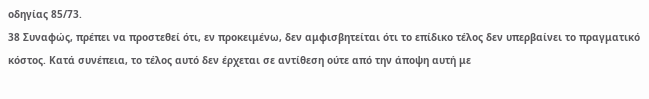οδηγίας 85/73.
38 Συναφώς, πρέπει να προστεθεί ότι, εν προκειμένω, δεν αμφισβητείται ότι το επίδικο τέλος δεν υπερβαίνει το πραγματικό κόστος. Κατά συνέπεια, το τέλος αυτό δεν έρχεται σε αντίθεση ούτε από την άποψη αυτή με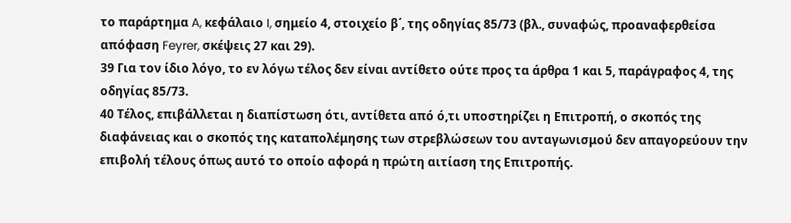το παράρτημα A, κεφάλαιο I, σημείο 4, στοιχείο β΄, της οδηγίας 85/73 (βλ., συναφώς, προαναφερθείσα απόφαση Feyrer, σκέψεις 27 και 29).
39 Για τον ίδιο λόγο, το εν λόγω τέλος δεν είναι αντίθετο ούτε προς τα άρθρα 1 και 5, παράγραφος 4, της οδηγίας 85/73.
40 Τέλος, επιβάλλεται η διαπίστωση ότι, αντίθετα από ό,τι υποστηρίζει η Επιτροπή, ο σκοπός της διαφάνειας και ο σκοπός της καταπολέμησης των στρεβλώσεων του ανταγωνισμού δεν απαγορεύουν την επιβολή τέλους όπως αυτό το οποίο αφορά η πρώτη αιτίαση της Επιτροπής.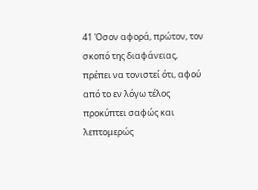41 Όσον αφορά, πρώτον, τον σκοπό της διαφάνειας, πρέπει να τονιστεί ότι, αφού από το εν λόγω τέλος προκύπτει σαφώς και λεπτομερώς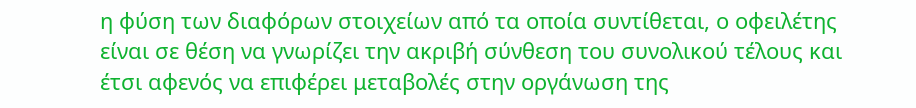η φύση των διαφόρων στοιχείων από τα οποία συντίθεται, ο οφειλέτης είναι σε θέση να γνωρίζει την ακριβή σύνθεση του συνολικού τέλους και έτσι αφενός να επιφέρει μεταβολές στην οργάνωση της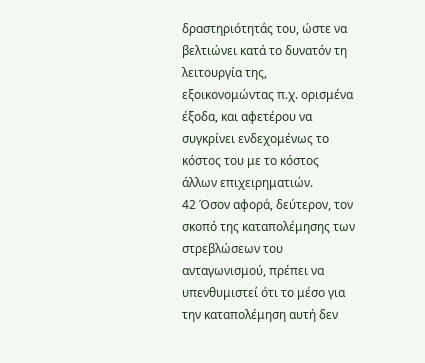δραστηριότητάς του, ώστε να βελτιώνει κατά το δυνατόν τη λειτουργία της, εξοικονομώντας π.χ. ορισμένα έξοδα, και αφετέρου να συγκρίνει ενδεχομένως το κόστος του με το κόστος άλλων επιχειρηματιών.
42 Όσον αφορά, δεύτερον, τον σκοπό της καταπολέμησης των στρεβλώσεων του ανταγωνισμού, πρέπει να υπενθυμιστεί ότι το μέσο για την καταπολέμηση αυτή δεν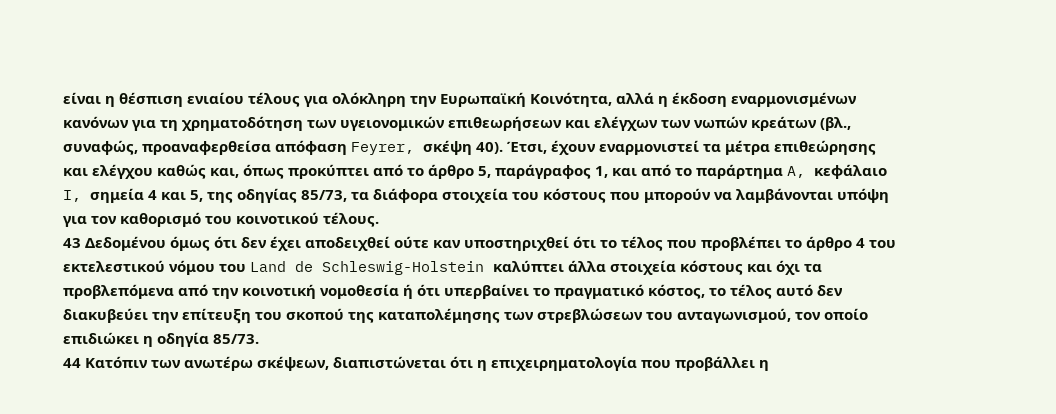είναι η θέσπιση ενιαίου τέλους για ολόκληρη την Ευρωπαϊκή Κοινότητα, αλλά η έκδοση εναρμονισμένων κανόνων για τη χρηματοδότηση των υγειονομικών επιθεωρήσεων και ελέγχων των νωπών κρεάτων (βλ., συναφώς, προαναφερθείσα απόφαση Feyrer, σκέψη 40). Έτσι, έχουν εναρμονιστεί τα μέτρα επιθεώρησης και ελέγχου καθώς και, όπως προκύπτει από το άρθρο 5, παράγραφος 1, και από το παράρτημα A, κεφάλαιο I, σημεία 4 και 5, της οδηγίας 85/73, τα διάφορα στοιχεία του κόστους που μπορούν να λαμβάνονται υπόψη για τον καθορισμό του κοινοτικού τέλους.
43 Δεδομένου όμως ότι δεν έχει αποδειχθεί ούτε καν υποστηριχθεί ότι το τέλος που προβλέπει το άρθρο 4 του εκτελεστικού νόμου του Land de Schleswig-Holstein καλύπτει άλλα στοιχεία κόστους και όχι τα προβλεπόμενα από την κοινοτική νομοθεσία ή ότι υπερβαίνει το πραγματικό κόστος, το τέλος αυτό δεν διακυβεύει την επίτευξη του σκοπού της καταπολέμησης των στρεβλώσεων του ανταγωνισμού, τον οποίο επιδιώκει η οδηγία 85/73.
44 Κατόπιν των ανωτέρω σκέψεων, διαπιστώνεται ότι η επιχειρηματολογία που προβάλλει η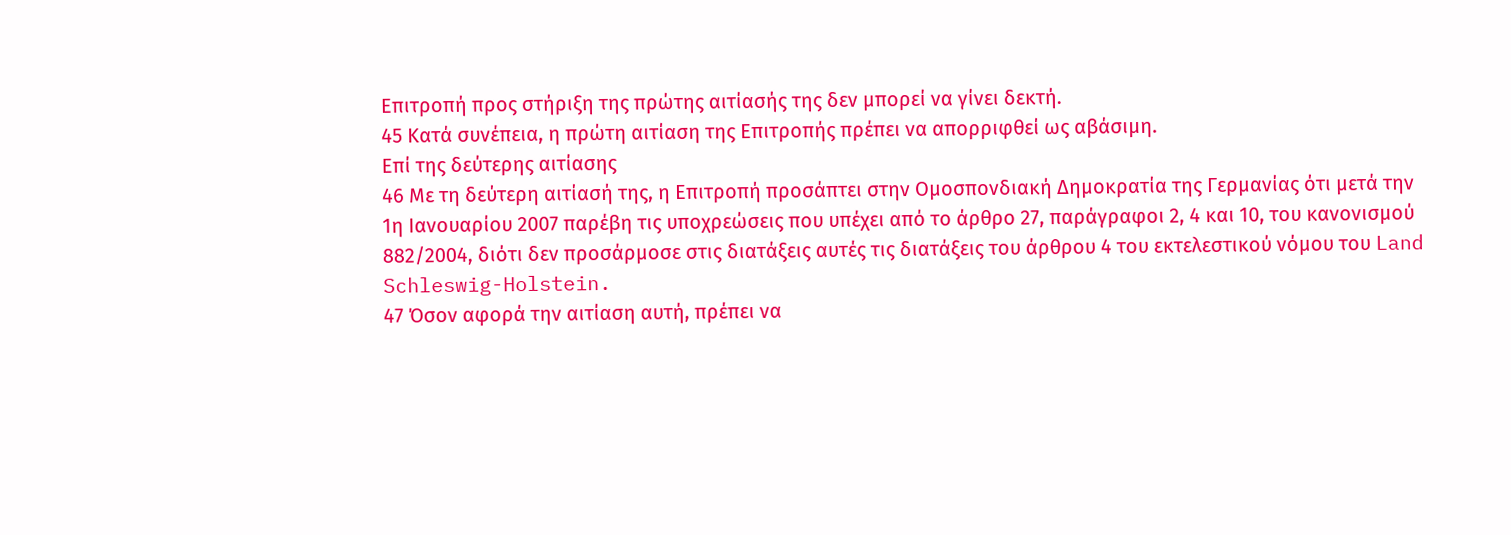Επιτροπή προς στήριξη της πρώτης αιτίασής της δεν μπορεί να γίνει δεκτή.
45 Κατά συνέπεια, η πρώτη αιτίαση της Επιτροπής πρέπει να απορριφθεί ως αβάσιμη.
Επί της δεύτερης αιτίασης
46 Με τη δεύτερη αιτίασή της, η Επιτροπή προσάπτει στην Ομοσπονδιακή Δημοκρατία της Γερμανίας ότι μετά την 1η Ιανουαρίου 2007 παρέβη τις υποχρεώσεις που υπέχει από το άρθρο 27, παράγραφοι 2, 4 και 10, του κανονισμού 882/2004, διότι δεν προσάρμοσε στις διατάξεις αυτές τις διατάξεις του άρθρου 4 του εκτελεστικού νόμου του Land Schleswig-Holstein.
47 Όσον αφορά την αιτίαση αυτή, πρέπει να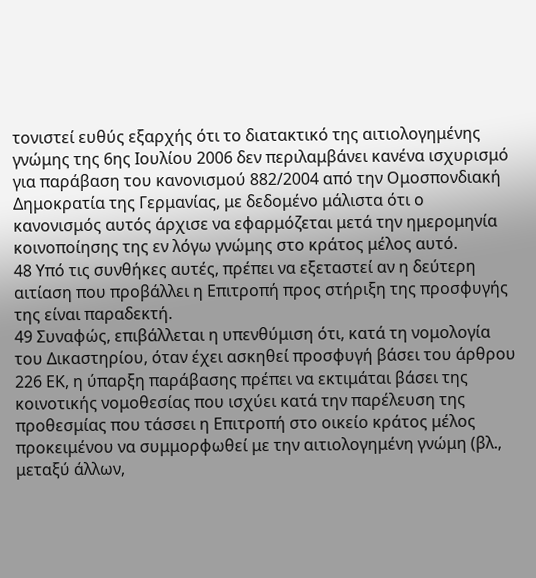τονιστεί ευθύς εξαρχής ότι το διατακτικό της αιτιολογημένης γνώμης της 6ης Ιουλίου 2006 δεν περιλαμβάνει κανένα ισχυρισμό για παράβαση του κανονισμού 882/2004 από την Ομοσπονδιακή Δημοκρατία της Γερμανίας, με δεδομένο μάλιστα ότι ο κανονισμός αυτός άρχισε να εφαρμόζεται μετά την ημερομηνία κοινοποίησης της εν λόγω γνώμης στο κράτος μέλος αυτό.
48 Υπό τις συνθήκες αυτές, πρέπει να εξεταστεί αν η δεύτερη αιτίαση που προβάλλει η Επιτροπή προς στήριξη της προσφυγής της είναι παραδεκτή.
49 Συναφώς, επιβάλλεται η υπενθύμιση ότι, κατά τη νομολογία του Δικαστηρίου, όταν έχει ασκηθεί προσφυγή βάσει του άρθρου 226 ΕΚ, η ύπαρξη παράβασης πρέπει να εκτιμάται βάσει της κοινοτικής νομοθεσίας που ισχύει κατά την παρέλευση της προθεσμίας που τάσσει η Επιτροπή στο οικείο κράτος μέλος προκειμένου να συμμορφωθεί με την αιτιολογημένη γνώμη (βλ., μεταξύ άλλων,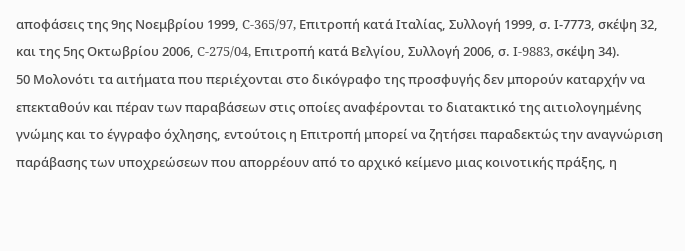αποφάσεις της 9ης Νοεμβρίου 1999, C-365/97, Επιτροπή κατά Ιταλίας, Συλλογή 1999, σ. Ι-7773, σκέψη 32, και της 5ης Οκτωβρίου 2006, C-275/04, Επιτροπή κατά Βελγίου, Συλλογή 2006, σ. I-9883, σκέψη 34).
50 Μολονότι τα αιτήματα που περιέχονται στο δικόγραφο της προσφυγής δεν μπορούν καταρχήν να επεκταθούν και πέραν των παραβάσεων στις οποίες αναφέρονται το διατακτικό της αιτιολογημένης γνώμης και το έγγραφο όχλησης, εντούτοις η Επιτροπή μπορεί να ζητήσει παραδεκτώς την αναγνώριση παράβασης των υποχρεώσεων που απορρέουν από το αρχικό κείμενο μιας κοινοτικής πράξης, η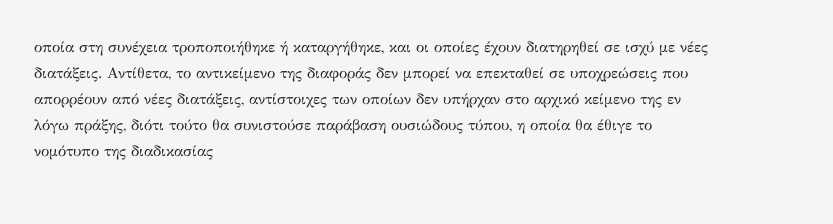οποία στη συνέχεια τροποποιήθηκε ή καταργήθηκε, και οι οποίες έχουν διατηρηθεί σε ισχύ με νέες διατάξεις. Αντίθετα, το αντικείμενο της διαφοράς δεν μπορεί να επεκταθεί σε υποχρεώσεις που απορρέουν από νέες διατάξεις, αντίστοιχες των οποίων δεν υπήρχαν στο αρχικό κείμενο της εν λόγω πράξης, διότι τούτο θα συνιστούσε παράβαση ουσιώδους τύπου, η οποία θα έθιγε το νομότυπο της διαδικασίας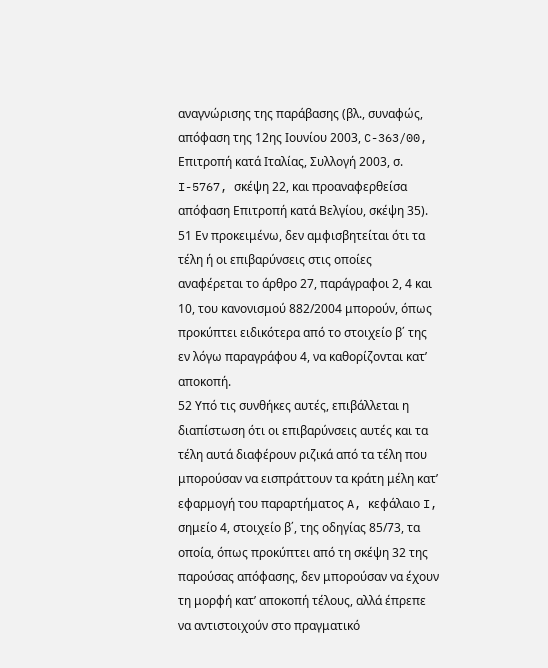αναγνώρισης της παράβασης (βλ., συναφώς, απόφαση της 12ης Ιουνίου 2003, C-363/00, Επιτροπή κατά Ιταλίας, Συλλογή 2003, σ. I-5767, σκέψη 22, και προαναφερθείσα απόφαση Επιτροπή κατά Βελγίου, σκέψη 35).
51 Εν προκειμένω, δεν αμφισβητείται ότι τα τέλη ή οι επιβαρύνσεις στις οποίες αναφέρεται το άρθρο 27, παράγραφοι 2, 4 και 10, του κανονισμού 882/2004 μπορούν, όπως προκύπτει ειδικότερα από το στοιχείο β΄ της εν λόγω παραγράφου 4, να καθορίζονται κατ’ αποκοπή.
52 Υπό τις συνθήκες αυτές, επιβάλλεται η διαπίστωση ότι οι επιβαρύνσεις αυτές και τα τέλη αυτά διαφέρουν ριζικά από τα τέλη που μπορούσαν να εισπράττουν τα κράτη μέλη κατ’ εφαρμογή του παραρτήματος A, κεφάλαιο I, σημείο 4, στοιχείο β΄, της οδηγίας 85/73, τα οποία, όπως προκύπτει από τη σκέψη 32 της παρούσας απόφασης, δεν μπορούσαν να έχουν τη μορφή κατ’ αποκοπή τέλους, αλλά έπρεπε να αντιστοιχούν στο πραγματικό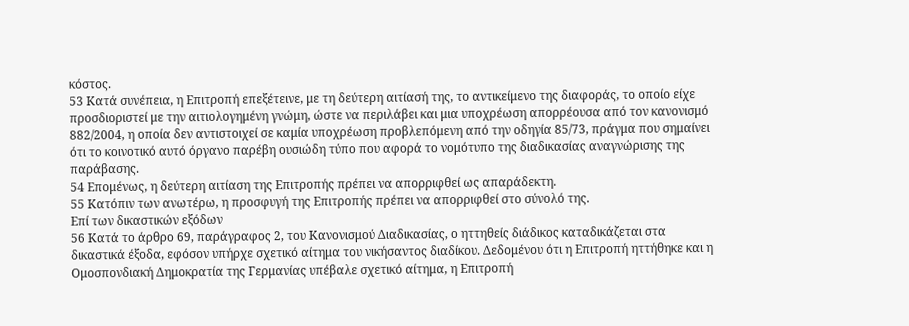κόστος.
53 Κατά συνέπεια, η Επιτροπή επεξέτεινε, με τη δεύτερη αιτίασή της, το αντικείμενο της διαφοράς, το οποίο είχε προσδιοριστεί με την αιτιολογημένη γνώμη, ώστε να περιλάβει και μια υποχρέωση απορρέουσα από τον κανονισμό 882/2004, η οποία δεν αντιστοιχεί σε καμία υποχρέωση προβλεπόμενη από την οδηγία 85/73, πράγμα που σημαίνει ότι το κοινοτικό αυτό όργανο παρέβη ουσιώδη τύπο που αφορά το νομότυπο της διαδικασίας αναγνώρισης της παράβασης.
54 Επομένως, η δεύτερη αιτίαση της Επιτροπής πρέπει να απορριφθεί ως απαράδεκτη.
55 Κατόπιν των ανωτέρω, η προσφυγή της Επιτροπής πρέπει να απορριφθεί στο σύνολό της.
Επί των δικαστικών εξόδων
56 Κατά το άρθρο 69, παράγραφος 2, του Κανονισμού Διαδικασίας, ο ηττηθείς διάδικος καταδικάζεται στα δικαστικά έξοδα, εφόσον υπήρχε σχετικό αίτημα του νικήσαντος διαδίκου. Δεδομένου ότι η Επιτροπή ηττήθηκε και η Ομοσπονδιακή Δημοκρατία της Γερμανίας υπέβαλε σχετικό αίτημα, η Επιτροπή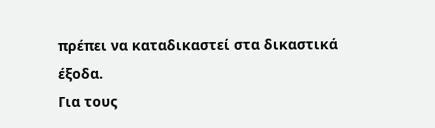πρέπει να καταδικαστεί στα δικαστικά έξοδα.
Για τους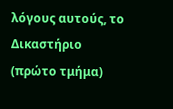λόγους αυτούς, το Δικαστήριο (πρώτο τμήμα)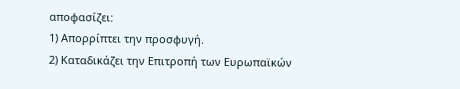αποφασίζει:
1) Απορρίπτει την προσφυγή.
2) Καταδικάζει την Επιτροπή των Ευρωπαϊκών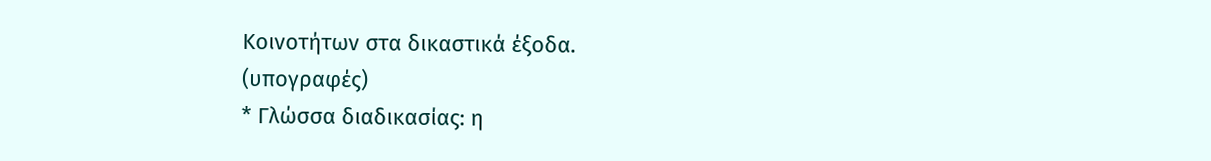Κοινοτήτων στα δικαστικά έξοδα.
(υπογραφές)
* Γλώσσα διαδικασίας: η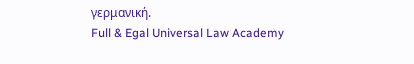γερμανική.
Full & Egal Universal Law Academy